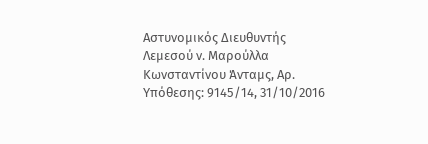Αστυνομικός Διευθυντής Λεμεσού ν. Μαρούλλα Κωνσταντίνου Άνταμς, Αρ. Υπόθεσης: 9145/14, 31/10/2016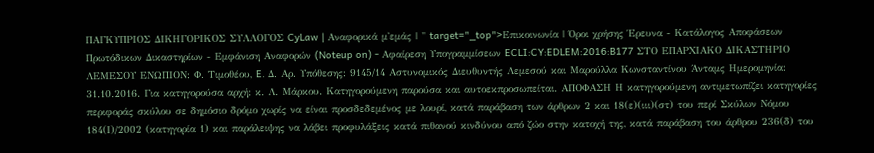ΠΑΓΚΥΠΡΙΟΣ ΔΙΚΗΓΟΡΙΚΟΣ ΣΥΛΛΟΓΟΣ CyLaw | Αναφορικά μ'εμάς | " target="_top">Επικοινωνία | Όροι χρήσης Έρευνα - Κατάλογος Αποφάσεων Πρωτόδικων Δικαστηρίων - Εμφάνιση Αναφορών (Noteup on) - Αφαίρεση Υπογραμμίσεων ECLI:CY:EDLEM:2016:B177 ΣΤΟ ΕΠΑΡΧΙΑΚΟ ΔΙΚΑΣΤΗΡΙΟ ΛΕΜΕΣΟΥ ΕΝΩΠΙΟΝ: Φ. Τιμοθέου, E. Δ. Αρ. Υπόθεσης: 9145/14 Αστυνομικός Διευθυντής Λεμεσού και Μαρούλλα Κωνσταντίνου Άνταμς Ημερομηνία: 31.10.2016. Για κατηγορούσα αρχή: κ. Λ. Μάρκου. Κατηγορούμενη παρούσα και αυτοεκπροσωπείται. ΑΠΟΦΑΣΗ Η κατηγορούμενη αντιμετωπίζει κατηγορίες περιφοράς σκύλου σε δημόσιο δρόμο χωρίς να είναι προσδεδεμένος με λουρί, κατά παράβαση των άρθρων 2 και 18(ε)(ιιι)(στ) του περί Σκύλων Νόμου 184(Ι)/2002 (κατηγορία 1) και παράλειψης να λάβει προφυλάξεις κατά πιθανού κινδύνου από ζώο στην κατοχή της, κατά παράβαση του άρθρου 236(δ) του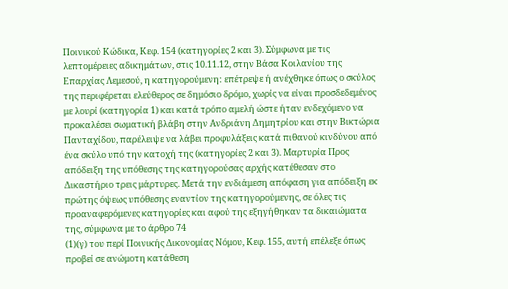Ποινικού Κώδικα, Κεφ. 154 (κατηγορίες 2 και 3). Σύμφωνα με τις λεπτομέρειες αδικημάτων, στις 10.11.12, στην Βάσα Κοιλανίου της Επαρχίας Λεμεσού, η κατηγορούμενη: επέτρεψε ή ανέχθηκε όπως ο σκύλος της περιφέρεται ελεύθερος σε δημόσιο δρόμο, χωρίς να είναι προσδεδεμένος με λουρί (κατηγορία 1) και κατά τρόπο αμελή ώστε ήταν ενδεχόμενο να προκαλέσει σωματική βλάβη στην Ανδριάνη Δημητρίου και στην Βικτώρια Πανταχίδου, παρέλειψε να λάβει προφυλάξεις κατά πιθανού κινδύνου από ένα σκύλο υπό την κατοχή της (κατηγορίες 2 και 3). Μαρτυρία Προς απόδειξη της υπόθεσης της κατηγορούσας αρχής κατέθεσαν στο Δικαστήριο τρεις μάρτυρες. Μετά την ενδιάμεση απόφαση για απόδειξη εκ πρώτης όψεως υπόθεσης εναντίον της κατηγορούμενης, σε όλες τις προαναφερόμενες κατηγορίες και αφού της εξηγήθηκαν τα δικαιώματα της, σύμφωνα με το άρθρο 74
(1)(γ) του περί Ποινικής Δικονομίας Νόμου, Κεφ. 155, αυτή επέλεξε όπως προβεί σε ανώμοτη κατάθεση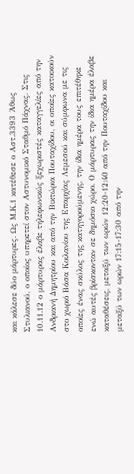και κάλεσε δύο μάρτυρες. Ως Μ.Κ.1 κατέθεσε ο Αστ.3393 Άθως Στυλιανού, ο οποίος υπηρετεί στον Αστυνομικό Σταθμό Πάχνας. Στις 10.11.12 ο μάρτυρας έλαβε τηλεφωνικώς ξεχωριστές καταγγελίες από την Ανδριανή Δημητρίου και από την Βικτώρια Πουταχίδου, οι οποίες κατοικούν στο χωριό Βάσα Κοιλανίου της Επαρχίας Λεμεσού και σύμφωνα με τις οποίες ένας σκύλος της κατηγορούμενης, την ίδια ημέρα τους επιτέθηκε ενώ αυτές βρίσκονταν σε δημόσιο χώρο. Ο μάρτυρας την ίδια ημέρα έλαβε καταθέσεις, μεταξύ των ωρών 12:20-12:40 από την Πουταχίδου και μεταξύ των ωρών 17:15-17:30 από την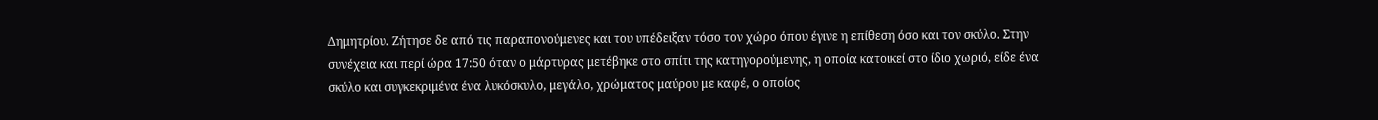Δημητρίου. Ζήτησε δε από τις παραπονούμενες και του υπέδειξαν τόσο τον χώρο όπου έγινε η επίθεση όσο και τον σκύλο. Στην συνέχεια και περί ώρα 17:50 όταν ο μάρτυρας μετέβηκε στο σπίτι της κατηγορούμενης, η οποία κατοικεί στο ίδιο χωριό, είδε ένα σκύλο και συγκεκριμένα ένα λυκόσκυλο, μεγάλο, χρώματος μαύρου με καφέ, ο οποίος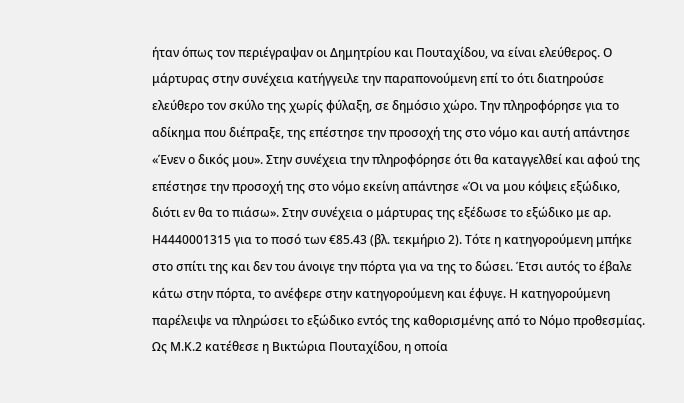ήταν όπως τον περιέγραψαν οι Δημητρίου και Πουταχίδου, να είναι ελεύθερος. Ο μάρτυρας στην συνέχεια κατήγγειλε την παραπονούμενη επί το ότι διατηρούσε ελεύθερο τον σκύλο της χωρίς φύλαξη, σε δημόσιο χώρο. Την πληροφόρησε για το αδίκημα που διέπραξε, της επέστησε την προσοχή της στο νόμο και αυτή απάντησε «Ένεν ο δικός μου». Στην συνέχεια την πληροφόρησε ότι θα καταγγελθεί και αφού της επέστησε την προσοχή της στο νόμο εκείνη απάντησε «Όι να μου κόψεις εξώδικο, διότι εν θα το πιάσω». Στην συνέχεια ο μάρτυρας της εξέδωσε το εξώδικο με αρ. Η4440001315 για το ποσό των €85.43 (βλ. τεκμήριο 2). Τότε η κατηγορούμενη μπήκε στο σπίτι της και δεν του άνοιγε την πόρτα για να της το δώσει. Έτσι αυτός το έβαλε κάτω στην πόρτα, το ανέφερε στην κατηγορούμενη και έφυγε. Η κατηγορούμενη παρέλειψε να πληρώσει το εξώδικο εντός της καθορισμένης από το Νόμο προθεσμίας. Ως Μ.Κ.2 κατέθεσε η Βικτώρια Πουταχίδου, η οποία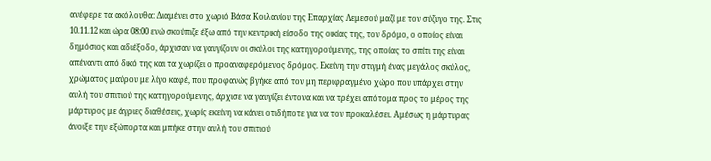ανέφερε τα ακόλουθα: Διαμένει στο χωριό Βάσα Κοιλανίου της Επαρχίας Λεμεσού μαζί με τον σύζυγο της. Στις 10.11.12 και ώρα 08:00 ενώ σκούπιζε έξω από την κεντρική είσοδο της οικίας της, τον δρόμο, ο οποίος είναι δημόσιος και αδιέξοδο, άρχισαν να γαυγίζουν οι σκύλοι της κατηγορούμενης, της οποίας το σπίτι της είναι απέναντι από δικό της και τα χωρίζει ο προαναφερόμενος δρόμος. Εκείνη την στιγμή ένας μεγάλος σκύλος, χρώματος μαύρου με λίγο καφέ, που προφανώς βγήκε από τον μη περιφραγμένο χώρο που υπάρχει στην αυλή του σπιτιού της κατηγορούμενης, άρχισε να γαυγίζει έντονα και να τρέχει απότομα προς το μέρος της μάρτυρος με άγριες διαθέσεις, χωρίς εκείνη να κάνει οτιδήποτε για να τον προκαλέσει. Αμέσως η μάρτυρας άνοιξε την εξώπορτα και μπήκε στην αυλή του σπιτιού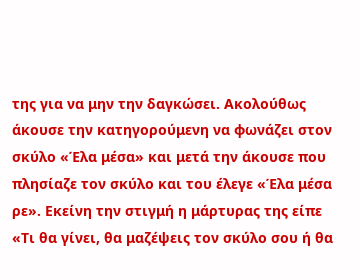της για να μην την δαγκώσει. Ακολούθως άκουσε την κατηγορούμενη να φωνάζει στον σκύλο «Έλα μέσα» και μετά την άκουσε που πλησίαζε τον σκύλο και του έλεγε «Έλα μέσα ρε». Εκείνη την στιγμή η μάρτυρας της είπε «Τι θα γίνει, θα μαζέψεις τον σκύλο σου ή θα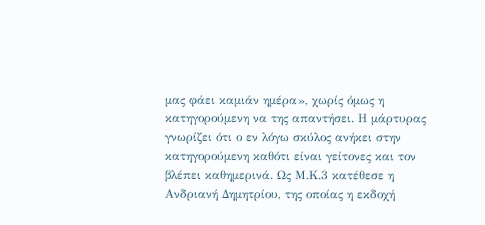μας φάει καμιάν ημέρα», χωρίς όμως η κατηγορούμενη να της απαντήσει. Η μάρτυρας γνωρίζει ότι ο εν λόγω σκύλος ανήκει στην κατηγορούμενη καθότι είναι γείτονες και τον βλέπει καθημερινά. Ως Μ.Κ.3 κατέθεσε η Ανδριανή Δημητρίου, της οποίας η εκδοχή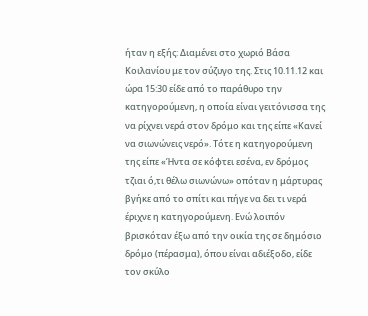ήταν η εξής: Διαμένει στο χωριό Βάσα Κοιλανίου με τον σύζυγο της. Στις 10.11.12 και ώρα 15:30 είδε από το παράθυρο την κατηγορούμενη, η οποία είναι γειτόνισσα της να ρίχνει νερά στον δρόμο και της είπε «Κανεί να σιωνώνεις νερό». Τότε η κατηγορούμενη της είπε «Ήντα σε κόφτει εσένα, εν δρόμος τζιαι ό,τι θέλω σιωνώνω» οπόταν η μάρτυρας βγήκε από το σπίτι και πήγε να δει τι νερά έριχνε η κατηγορούμενη. Ενώ λοιπόν βρισκόταν έξω από την οικία της σε δημόσιο δρόμο (πέρασμα), όπου είναι αδιέξοδο, είδε τον σκύλο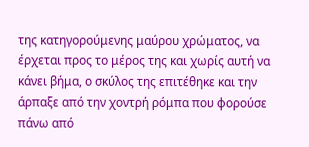της κατηγορούμενης μαύρου χρώματος, να έρχεται προς το μέρος της και χωρίς αυτή να κάνει βήμα, ο σκύλος της επιτέθηκε και την άρπαξε από την χοντρή ρόμπα που φορούσε πάνω από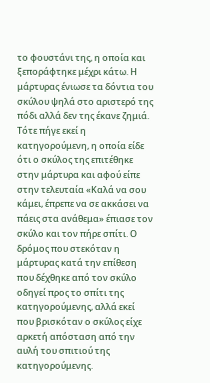το φουστάνι της, η οποία και ξεποράφτηκε μέχρι κάτω. Η μάρτυρας ένιωσε τα δόντια του σκύλου ψηλά στο αριστερό της πόδι αλλά δεν της έκανε ζημιά. Τότε πήγε εκεί η κατηγορούμενη, η οποία είδε ότι ο σκύλος της επιτέθηκε στην μάρτυρα και αφού είπε στην τελευταία «Καλά να σου κάμει, έπρεπε να σε ακκάσει να πάεις στα ανάθεμα» έπιασε τον σκύλο και τον πήρε σπίτι. Ο δρόμος που στεκόταν η μάρτυρας κατά την επίθεση που δέχθηκε από τον σκύλο οδηγεί προς το σπίτι της κατηγορούμενης, αλλά εκεί που βρισκόταν ο σκύλος είχε αρκετή απόσταση από την αυλή του σπιτιού της κατηγορούμενης.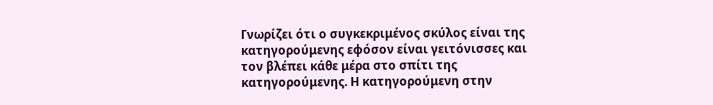Γνωρίζει ότι ο συγκεκριμένος σκύλος είναι της κατηγορούμενης εφόσον είναι γειτόνισσες και τον βλέπει κάθε μέρα στο σπίτι της κατηγορούμενης. Η κατηγορούμενη στην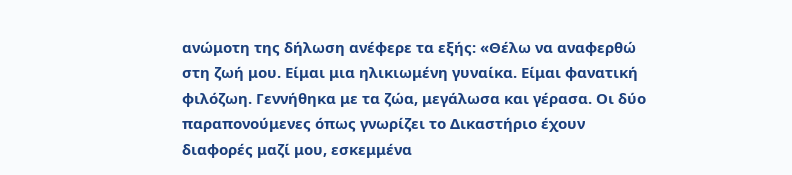ανώμοτη της δήλωση ανέφερε τα εξής: «Θέλω να αναφερθώ στη ζωή μου. Είμαι μια ηλικιωμένη γυναίκα. Είμαι φανατική φιλόζωη. Γεννήθηκα με τα ζώα, μεγάλωσα και γέρασα. Οι δύο παραπονούμενες όπως γνωρίζει το Δικαστήριο έχουν διαφορές μαζί μου, εσκεμμένα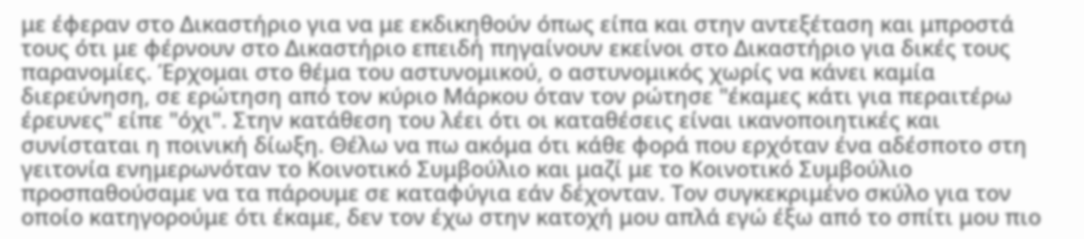με έφεραν στο Δικαστήριο για να με εκδικηθούν όπως είπα και στην αντεξέταση και μπροστά τους ότι με φέρνουν στο Δικαστήριο επειδή πηγαίνουν εκείνοι στο Δικαστήριο για δικές τους παρανομίες. Έρχομαι στο θέμα του αστυνομικού, ο αστυνομικός χωρίς να κάνει καμία διερεύνηση, σε ερώτηση από τον κύριο Μάρκου όταν τον ρώτησε "έκαμες κάτι για περαιτέρω έρευνες" είπε "όχι". Στην κατάθεση του λέει ότι οι καταθέσεις είναι ικανοποιητικές και συνίσταται η ποινική δίωξη. Θέλω να πω ακόμα ότι κάθε φορά που ερχόταν ένα αδέσποτο στη γειτονία ενημερωνόταν το Κοινοτικό Συμβούλιο και μαζί με το Κοινοτικό Συμβούλιο προσπαθούσαμε να τα πάρουμε σε καταφύγια εάν δέχονταν. Τον συγκεκριμένο σκύλο για τον οποίο κατηγορούμε ότι έκαμε, δεν τον έχω στην κατοχή μου απλά εγώ έξω από το σπίτι μου πιο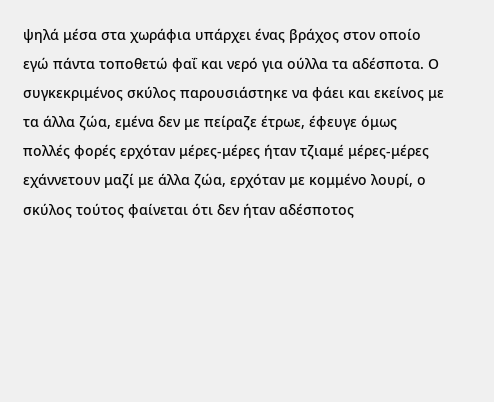ψηλά μέσα στα χωράφια υπάρχει ένας βράχος στον οποίο εγώ πάντα τοποθετώ φαΐ και νερό για ούλλα τα αδέσποτα. Ο συγκεκριμένος σκύλος παρουσιάστηκε να φάει και εκείνος με τα άλλα ζώα, εμένα δεν με πείραζε έτρωε, έφευγε όμως πολλές φορές ερχόταν μέρες‑μέρες ήταν τζιαμέ μέρες‑μέρες εχάννετουν μαζί με άλλα ζώα, ερχόταν με κομμένο λουρί, ο σκύλος τούτος φαίνεται ότι δεν ήταν αδέσποτος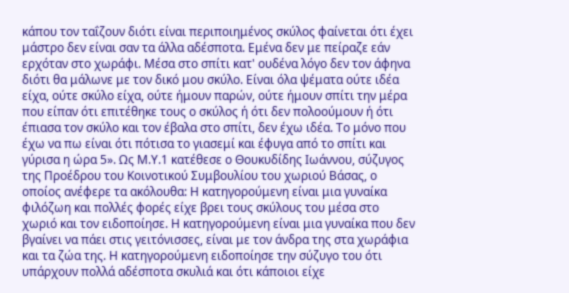κάπου τον ταΐζουν διότι είναι περιποιημένος σκύλος φαίνεται ότι έχει μάστρο δεν είναι σαν τα άλλα αδέσποτα. Εμένα δεν με πείραζε εάν ερχόταν στο χωράφι. Μέσα στο σπίτι κατ' ουδένα λόγο δεν τον άφηνα διότι θα μάλωνε με τον δικό μου σκύλο. Είναι όλα ψέματα ούτε ιδέα είχα, ούτε σκύλο είχα, ούτε ήμουν παρών, ούτε ήμουν σπίτι την μέρα που είπαν ότι επιτέθηκε τους ο σκύλος ή ότι δεν πολοούμουν ή ότι έπιασα τον σκύλο και τον έβαλα στο σπίτι, δεν έχω ιδέα. Το μόνο που έχω να πω είναι ότι πότισα το γιασεμί και έφυγα από το σπίτι και γύρισα η ώρα 5». Ως Μ.Υ.1 κατέθεσε ο Θουκυδίδης Ιωάννου, σύζυγος της Προέδρου του Κοινοτικού Συμβουλίου του χωριού Βάσας, ο οποίος ανέφερε τα ακόλουθα: Η κατηγορούμενη είναι μια γυναίκα φιλόζωη και πολλές φορές είχε βρει τους σκύλους του μέσα στο χωριό και τον ειδοποίησε. Η κατηγορούμενη είναι μια γυναίκα που δεν βγαίνει να πάει στις γειτόνισσες, είναι με τον άνδρα της στα χωράφια και τα ζώα της. Η κατηγορούμενη ειδοποίησε την σύζυγο του ότι υπάρχουν πολλά αδέσποτα σκυλιά και ότι κάποιοι είχε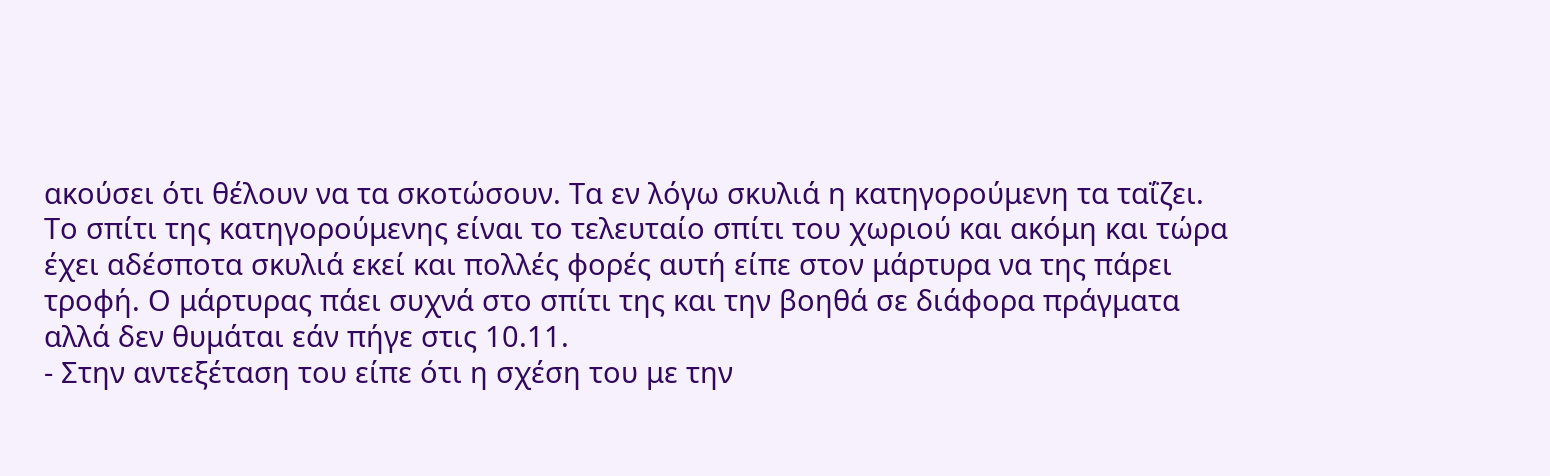ακούσει ότι θέλουν να τα σκοτώσουν. Τα εν λόγω σκυλιά η κατηγορούμενη τα ταΐζει. Το σπίτι της κατηγορούμενης είναι το τελευταίο σπίτι του χωριού και ακόμη και τώρα έχει αδέσποτα σκυλιά εκεί και πολλές φορές αυτή είπε στον μάρτυρα να της πάρει τροφή. Ο μάρτυρας πάει συχνά στο σπίτι της και την βοηθά σε διάφορα πράγματα αλλά δεν θυμάται εάν πήγε στις 10.11.
- Στην αντεξέταση του είπε ότι η σχέση του με την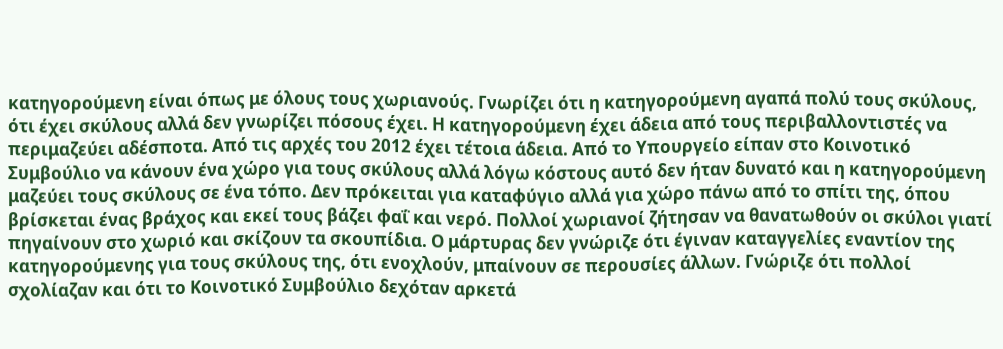κατηγορούμενη είναι όπως με όλους τους χωριανούς. Γνωρίζει ότι η κατηγορούμενη αγαπά πολύ τους σκύλους, ότι έχει σκύλους αλλά δεν γνωρίζει πόσους έχει. Η κατηγορούμενη έχει άδεια από τους περιβαλλοντιστές να περιμαζεύει αδέσποτα. Από τις αρχές του 2012 έχει τέτοια άδεια. Από το Υπουργείο είπαν στο Κοινοτικό Συμβούλιο να κάνουν ένα χώρο για τους σκύλους αλλά λόγω κόστους αυτό δεν ήταν δυνατό και η κατηγορούμενη μαζεύει τους σκύλους σε ένα τόπο. Δεν πρόκειται για καταφύγιο αλλά για χώρο πάνω από το σπίτι της, όπου βρίσκεται ένας βράχος και εκεί τους βάζει φαΐ και νερό. Πολλοί χωριανοί ζήτησαν να θανατωθούν οι σκύλοι γιατί πηγαίνουν στο χωριό και σκίζουν τα σκουπίδια. Ο μάρτυρας δεν γνώριζε ότι έγιναν καταγγελίες εναντίον της κατηγορούμενης για τους σκύλους της, ότι ενοχλούν, μπαίνουν σε περουσίες άλλων. Γνώριζε ότι πολλοί σχολίαζαν και ότι το Κοινοτικό Συμβούλιο δεχόταν αρκετά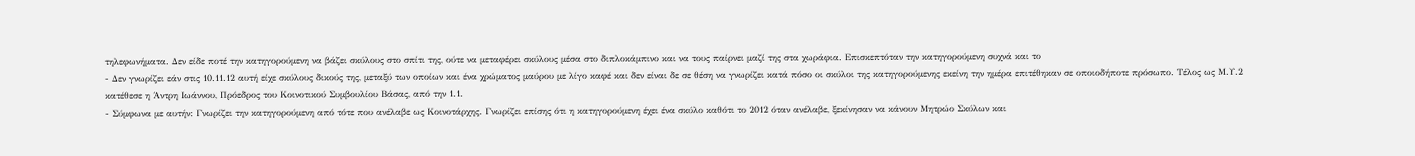τηλεφωνήματα. Δεν είδε ποτέ την κατηγορούμενη να βάζει σκύλους στο σπίτι της, ούτε να μεταφέρει σκύλους μέσα στο διπλοκάμπινο και να τους παίρνει μαζί της στα χωράφια. Επισκεπτόταν την κατηγορούμενη συχνά και το
- Δεν γνωρίζει εάν στις 10.11.12 αυτή είχε σκύλους δικούς της, μεταξύ των οποίων και ένα χρώματος μαύρου με λίγο καφέ και δεν είναι δε σε θέση να γνωρίζει κατά πόσο οι σκύλοι της κατηγορούμενης εκείνη την ημέρα επιτέθηκαν σε οποιοδήποτε πρόσωπο. Τέλος ως Μ.Υ.2 κατέθεσε η Άντρη Ιωάννου, Πρόεδρος του Κοινοτικού Συμβουλίου Βάσας, από την 1.1.
- Σύμφωνα με αυτήν: Γνωρίζει την κατηγορούμενη από τότε που ανέλαβε ως Κοινοτάρχης. Γνωρίζει επίσης ότι η κατηγορούμενη έχει ένα σκύλο καθότι το 2012 όταν ανέλαβε, ξεκίνησαν να κάνουν Μητρώο Σκύλων και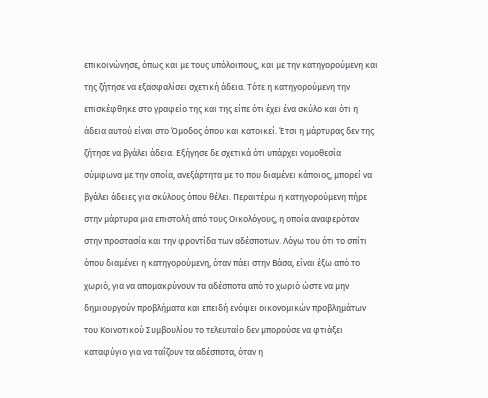επικοινώνησε, όπως και με τους υπόλοιπους, και με την κατηγορούμενη και της ζήτησε να εξασφαλίσει σχετική άδεια. Τότε η κατηγορούμενη την επισκέφθηκε στο γραφείο της και της είπε ότι έχει ένα σκύλο και ότι η άδεια αυτού είναι στο Όμοδος όπου και κατοικεί. Έτσι η μάρτυρας δεν της ζήτησε να βγάλει άδεια. Εξήγησε δε σχετικά ότι υπάρχει νομοθεσία σύμφωνα με την οποία, ανεξάρτητα με το που διαμένει κάποιος, μπορεί να βγάλει άδειες για σκύλους όπου θέλει. Περαιτέρω η κατηγορούμενη πήρε στην μάρτυρα μια επιστολή από τους Οικολόγους, η οποία αναφερόταν στην προστασία και την φροντίδα των αδέσποτων. Λόγω του ότι το σπίτι όπου διαμένει η κατηγορούμενη, όταν πάει στην Βάσα, είναι έξω από το χωριό, για να απομακρύνουν τα αδέσποτα από το χωριό ώστε να μην δημιουργούν προβλήματα και επειδή ενόψει οικονομικών προβλημάτων του Κοινοτικού Συμβουλίου το τελευταίο δεν μπορούσε να φτιάξει καταφύγιο για να ταΐζουν τα αδέσποτα, όταν η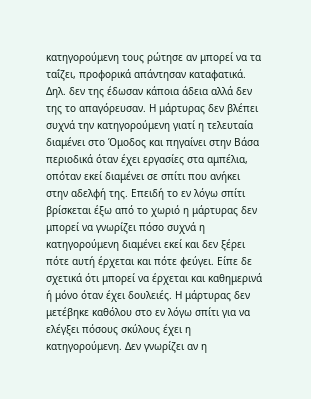κατηγορούμενη τους ρώτησε αν μπορεί να τα ταΐζει, προφορικά απάντησαν καταφατικά. Δηλ. δεν της έδωσαν κάποια άδεια αλλά δεν της το απαγόρευσαν. Η μάρτυρας δεν βλέπει συχνά την κατηγορούμενη γιατί η τελευταία διαμένει στο Όμοδος και πηγαίνει στην Βάσα περιοδικά όταν έχει εργασίες στα αμπέλια, οπόταν εκεί διαμένει σε σπίτι που ανήκει στην αδελφή της. Επειδή το εν λόγω σπίτι βρίσκεται έξω από το χωριό η μάρτυρας δεν μπορεί να γνωρίζει πόσο συχνά η κατηγορούμενη διαμένει εκεί και δεν ξέρει πότε αυτή έρχεται και πότε φεύγει. Είπε δε σχετικά ότι μπορεί να έρχεται και καθημερινά ή μόνο όταν έχει δουλειές. Η μάρτυρας δεν μετέβηκε καθόλου στο εν λόγω σπίτι για να ελέγξει πόσους σκύλους έχει η κατηγορούμενη. Δεν γνωρίζει αν η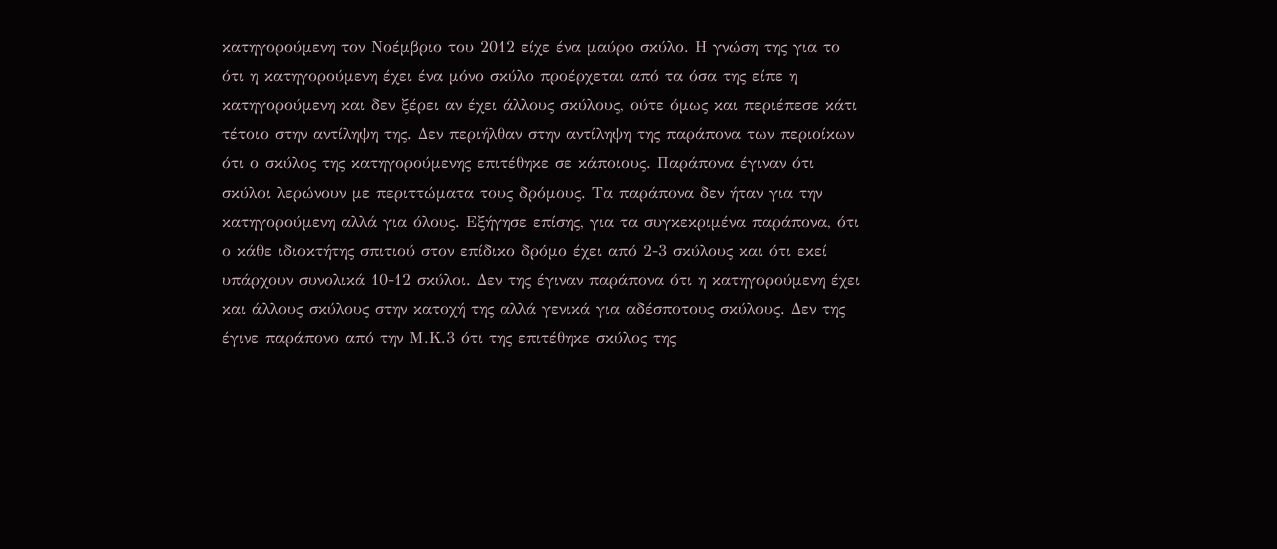κατηγορούμενη τον Νοέμβριο του 2012 είχε ένα μαύρο σκύλο. Η γνώση της για το ότι η κατηγορούμενη έχει ένα μόνο σκύλο προέρχεται από τα όσα της είπε η κατηγορούμενη και δεν ξέρει αν έχει άλλους σκύλους, ούτε όμως και περιέπεσε κάτι τέτοιο στην αντίληψη της. Δεν περιήλθαν στην αντίληψη της παράπονα των περιοίκων ότι ο σκύλος της κατηγορούμενης επιτέθηκε σε κάποιους. Παράπονα έγιναν ότι σκύλοι λερώνουν με περιττώματα τους δρόμους. Τα παράπονα δεν ήταν για την κατηγορούμενη αλλά για όλους. Εξήγησε επίσης, για τα συγκεκριμένα παράπονα, ότι ο κάθε ιδιοκτήτης σπιτιού στον επίδικο δρόμο έχει από 2-3 σκύλους και ότι εκεί υπάρχουν συνολικά 10-12 σκύλοι. Δεν της έγιναν παράπονα ότι η κατηγορούμενη έχει και άλλους σκύλους στην κατοχή της αλλά γενικά για αδέσποτους σκύλους. Δεν της έγινε παράπονο από την Μ.Κ.3 ότι της επιτέθηκε σκύλος της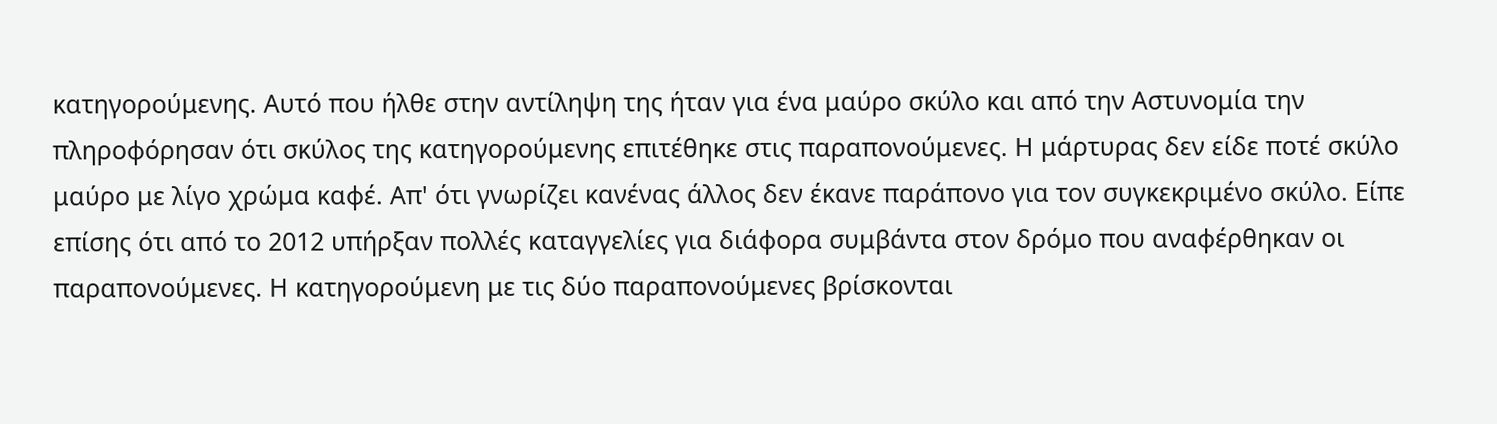κατηγορούμενης. Αυτό που ήλθε στην αντίληψη της ήταν για ένα μαύρο σκύλο και από την Αστυνομία την πληροφόρησαν ότι σκύλος της κατηγορούμενης επιτέθηκε στις παραπονούμενες. Η μάρτυρας δεν είδε ποτέ σκύλο μαύρο με λίγο χρώμα καφέ. Απ' ότι γνωρίζει κανένας άλλος δεν έκανε παράπονο για τον συγκεκριμένο σκύλο. Είπε επίσης ότι από το 2012 υπήρξαν πολλές καταγγελίες για διάφορα συμβάντα στον δρόμο που αναφέρθηκαν οι παραπονούμενες. Η κατηγορούμενη με τις δύο παραπονούμενες βρίσκονται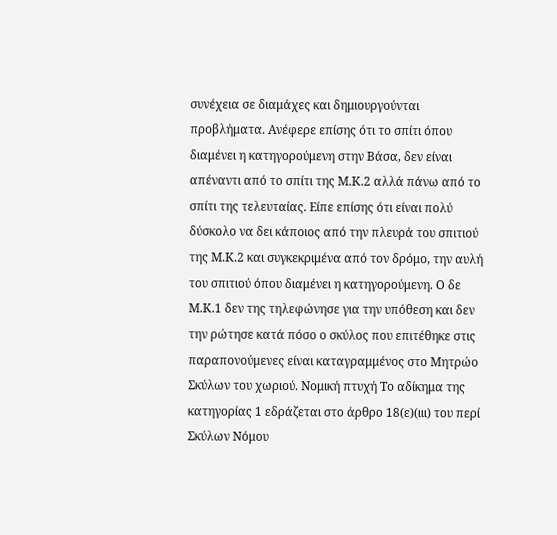συνέχεια σε διαμάχες και δημιουργούνται προβλήματα. Ανέφερε επίσης ότι το σπίτι όπου διαμένει η κατηγορούμενη στην Βάσα, δεν είναι απέναντι από το σπίτι της Μ.Κ.2 αλλά πάνω από το σπίτι της τελευταίας. Είπε επίσης ότι είναι πολύ δύσκολο να δει κάποιος από την πλευρά του σπιτιού της Μ.Κ.2 και συγκεκριμένα από τον δρόμο, την αυλή του σπιτιού όπου διαμένει η κατηγορούμενη. Ο δε Μ.Κ.1 δεν της τηλεφώνησε για την υπόθεση και δεν την ρώτησε κατά πόσο ο σκύλος που επιτέθηκε στις παραπονούμενες είναι καταγραμμένος στο Μητρώο Σκύλων του χωριού. Νομική πτυχή Το αδίκημα της κατηγορίας 1 εδράζεται στο άρθρο 18(ε)(ιιι) του περί Σκύλων Νόμου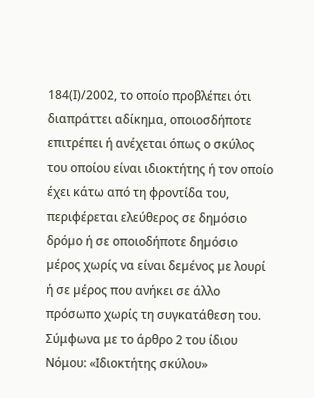184(Ι)/2002, το οποίο προβλέπει ότι διαπράττει αδίκημα, οποιοσδήποτε επιτρέπει ή ανέχεται όπως ο σκύλος του οποίου είναι ιδιοκτήτης ή τον οποίο έχει κάτω από τη φροντίδα του, περιφέρεται ελεύθερος σε δηµόσιο δρόµο ή σε οποιοδήποτε δηµόσιο µέρος χωρίς να είναι δεµένος µε λουρί ή σε µέρος που ανήκει σε άλλο πρόσωπο χωρίς τη συγκατάθεση του. Σύμφωνα με το άρθρο 2 του ίδιου Νόμου: «Ιδιοκτήτης σκύλου»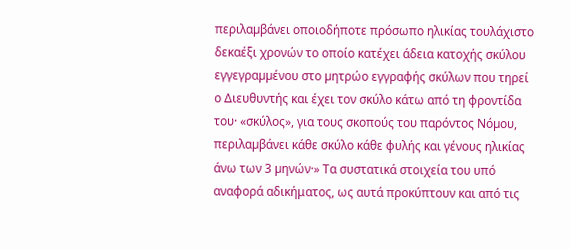περιλαµβάνει οποιοδήποτε πρόσωπο ηλικίας τουλάχιστο δεκαέξι χρονών το οποίο κατέχει άδεια κατοχής σκύλου εγγεγραµµένου στο µητρώο εγγραφής σκύλων που τηρεί ο Διευθυντής και έχει τον σκύλο κάτω από τη φροντίδα του· «σκύλος», για τους σκοπούς του παρόντος Νόµου, περιλαµβάνει κάθε σκύλο κάθε φυλής και γένους ηλικίας άνω των 3 µηνών·» Τα συστατικά στοιχεία του υπό αναφορά αδικήματος, ως αυτά προκύπτουν και από τις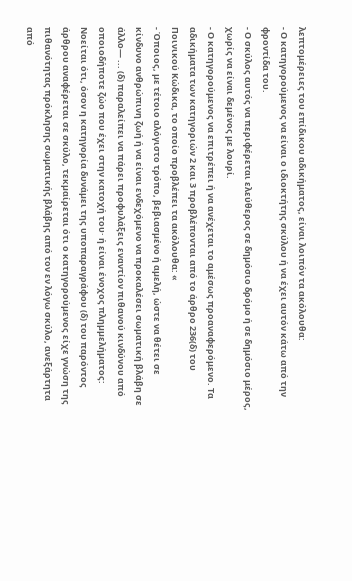λεπτομέρειες του επίδικου αδικήματος, είναι λοιπόν τα ακόλουθα:
- Ο κατηγορούμενος να είναι ο ιδιοκτήτης σκύλου ή να έχει αυτόν κάτω από την φροντίδα του.
- Ο σκύλος αυτός να περιφέρεται ελεύθερος σε δηµόσιο δρόµο ή σε δημόσιο μέρος, χωρίς να είναι δεµένος µε λουρί.
- Ο κατηγορούμενος να επιτρέπει ή να ανέχεται το αμέσως προαναφερόμενο. Τα αδικήματα των κατηγοριών 2 και 3 προβλέπονται από το άρθρο 236(δ) του Ποινικού Κώδικα, το οποίο προβλέπει τα ακόλουθα: «
- Όποιος, µε τέτοιο αλόγιστο τρόπο, βεβιασµένο ή αµελή, ώστε να θέτει σε κίνδυνο ανθρώπινη ζωή ή να είναι ενδεχόµενο να προκαλέσει σωµατική βλάβη σε άλλο— ... (δ) παραλείπει να πάρει προφυλάξεις εναντίον πιθανού κινδύνου από οποιοδήποτε ζώο που έχει στην κατοχή του· ή είναι ένοχος πληµµελήµατος: Νοείται ότι, όσον η κατηγορία δυνάµει της υποπαραγράφου (δ) του παρόντος άρθρου αναφέρεται σε σκύλο, τεκµαίρεται ότι ο κατηγορούµενος είχε γνώση της πιθανότητας πρόκλησης σωµατικής βλάβης από τον εν λόγω σκύλο, ανεξάρτητα από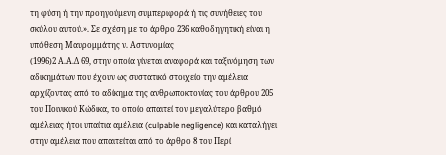τη φύση ή την προηγούµενη συµπεριφορά ή τις συνήθειες του σκύλου αυτού.». Σε σχέση με το άρθρο 236 καθοδηγητική είναι η υπόθεση Μαυρομμάτης ν. Αστυνομίας
(1996)2 Α.Α.Δ 69, στην οποία γίνεται αναφορά και ταξινόμηση των αδικημάτων που έχουν ως συστατικό στοιχείο την αμέλεια αρχίζοντας από το αδίκημα της ανθρωποκτονίας του άρθρου 205 του Ποινικού Κώδικα, το οποίο απαιτεί τον μεγαλύτερο βαθμό αμέλειας ήτοι υπαίτια αμέλεια (culpable negligence) και καταλήγει στην αμέλεια που απαιτείται από το άρθρο 8 του Περί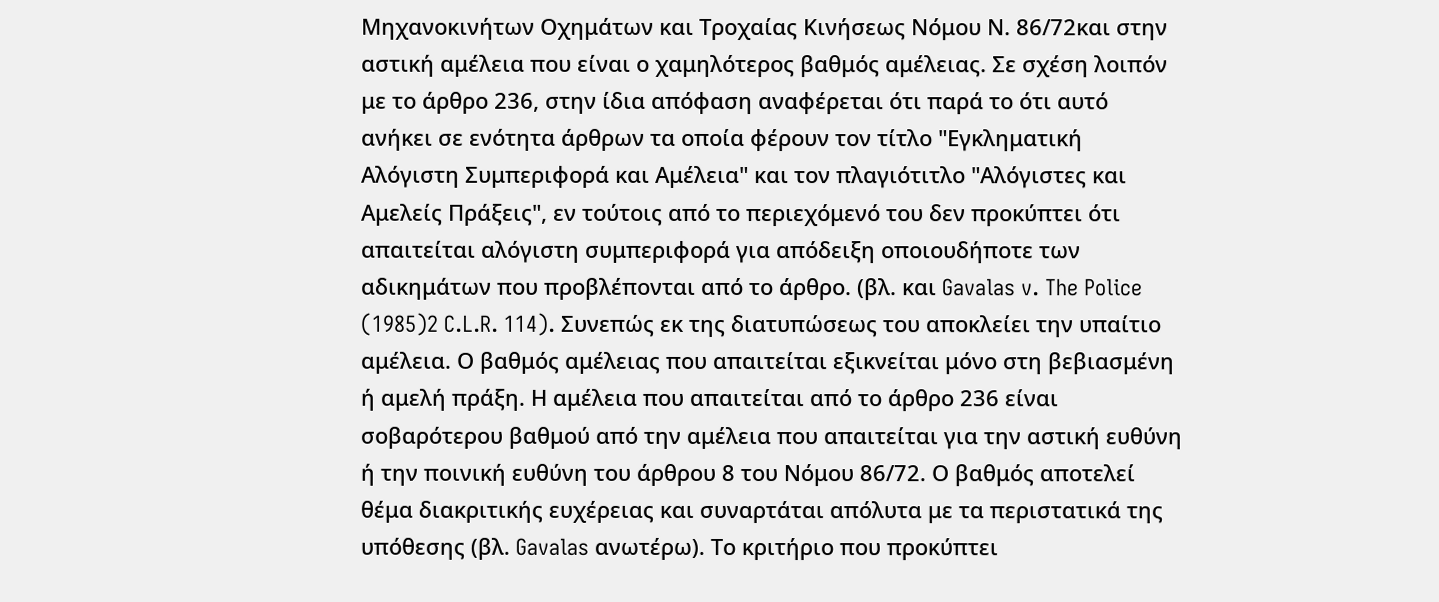Μηχανοκινήτων Οχημάτων και Τροχαίας Κινήσεως Νόμου Ν. 86/72και στην αστική αμέλεια που είναι ο χαμηλότερος βαθμός αμέλειας. Σε σχέση λοιπόν με το άρθρο 236, στην ίδια απόφαση αναφέρεται ότι παρά το ότι αυτό ανήκει σε ενότητα άρθρων τα οποία φέρουν τον τίτλο "Εγκληματική Αλόγιστη Συμπεριφορά και Αμέλεια" και τον πλαγιότιτλο "Αλόγιστες και Αμελείς Πράξεις", εν τούτοις από το περιεχόμενό του δεν προκύπτει ότι απαιτείται αλόγιστη συμπεριφορά για απόδειξη οποιουδήποτε των αδικημάτων που προβλέπονται από το άρθρο. (βλ. και Gavalas v. The Police
(1985)2 C.L.R. 114). Συνεπώς εκ της διατυπώσεως του αποκλείει την υπαίτιο αμέλεια. Ο βαθμός αμέλειας που απαιτείται εξικνείται μόνο στη βεβιασμένη ή αμελή πράξη. Η αμέλεια που απαιτείται από το άρθρο 236 είναι σοβαρότερου βαθμού από την αμέλεια που απαιτείται για την αστική ευθύνη ή την ποινική ευθύνη του άρθρου 8 του Νόμου 86/72. Ο βαθμός αποτελεί θέμα διακριτικής ευχέρειας και συναρτάται απόλυτα με τα περιστατικά της υπόθεσης (βλ. Gavalas ανωτέρω). Το κριτήριο που προκύπτει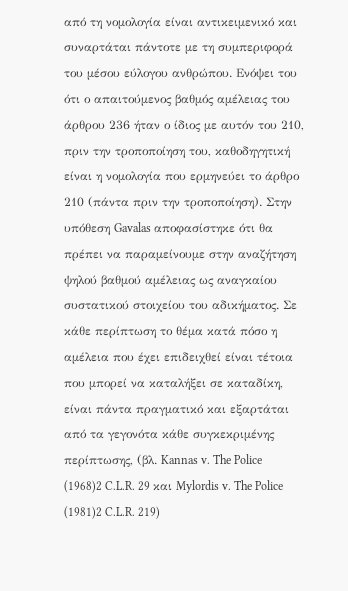από τη νομολογία είναι αντικειμενικό και συναρτάται πάντοτε με τη συμπεριφορά του μέσου εύλογου ανθρώπου. Ενόψει του ότι ο απαιτούμενος βαθμός αμέλειας του άρθρου 236 ήταν ο ίδιος με αυτόν του 210, πριν την τροποποίηση του, καθοδηγητική είναι η νομολογία που ερμηνεύει το άρθρο 210 (πάντα πριν την τροποποίηση). Στην υπόθεση Gavalas αποφασίστηκε ότι θα πρέπει να παραμείνουμε στην αναζήτηση ψηλού βαθμού αμέλειας ως αναγκαίου συστατικού στοιχείου του αδικήματος. Σε κάθε περίπτωση το θέμα κατά πόσο η αμέλεια που έχει επιδειχθεί είναι τέτοια που μπορεί να καταλήξει σε καταδίκη, είναι πάντα πραγματικό και εξαρτάται από τα γεγονότα κάθε συγκεκριμένης περίπτωσης, (βλ. Kannas v. The Police
(1968)2 C.L.R. 29 και Mylordis v. The Police
(1981)2 C.L.R. 219)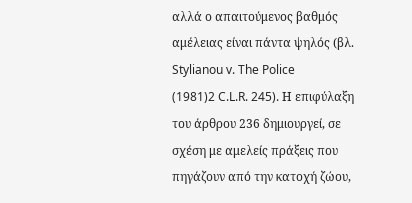αλλά ο απαιτούμενος βαθμός αμέλειας είναι πάντα ψηλός (βλ. Stylianou v. The Police
(1981)2 C.L.R. 245). Η επιφύλαξη του άρθρου 236 δημιουργεί, σε σχέση με αμελείς πράξεις που πηγάζουν από την κατοχή ζώου,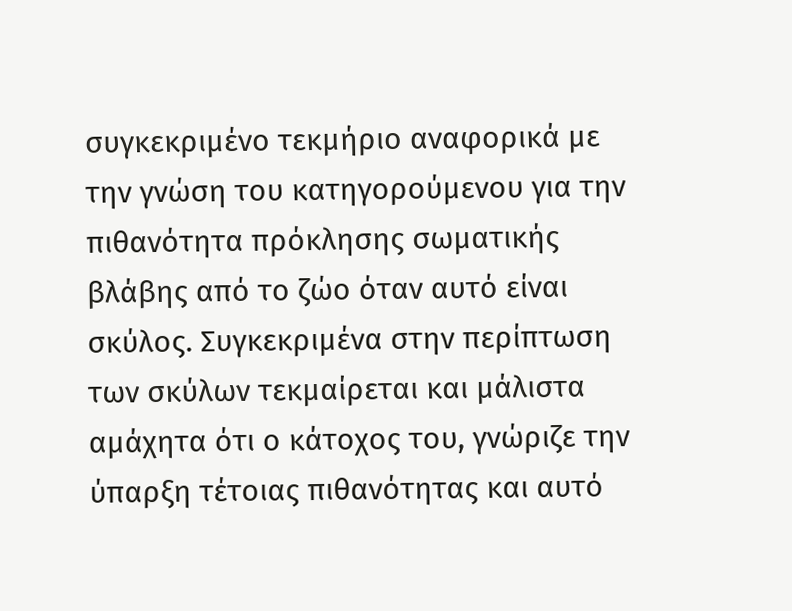συγκεκριμένο τεκμήριο αναφορικά με την γνώση του κατηγορούμενου για την πιθανότητα πρόκλησης σωματικής βλάβης από το ζώο όταν αυτό είναι σκύλος. Συγκεκριμένα στην περίπτωση των σκύλων τεκμαίρεται και μάλιστα αμάχητα ότι ο κάτοχος του, γνώριζε την ύπαρξη τέτοιας πιθανότητας και αυτό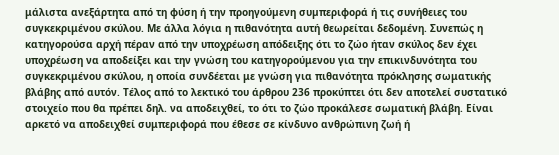μάλιστα ανεξάρτητα από τη φύση ή την προηγούµενη συµπεριφορά ή τις συνήθειες του συγκεκριμένου σκύλου. Με άλλα λόγια η πιθανότητα αυτή θεωρείται δεδομένη. Συνεπώς η κατηγορούσα αρχή πέραν από την υποχρέωση απόδειξης ότι το ζώο ήταν σκύλος δεν έχει υποχρέωση να αποδείξει και την γνώση του κατηγορούμενου για την επικινδυνότητα του συγκεκριμένου σκύλου, η οποία συνδέεται με γνώση για πιθανότητα πρόκλησης σωματικής βλάβης από αυτόν. Τέλος από το λεκτικό του άρθρου 236 προκύπτει ότι δεν αποτελεί συστατικό στοιχείο που θα πρέπει δηλ. να αποδειχθεί, το ότι το ζώο προκάλεσε σωματική βλάβη. Είναι αρκετό να αποδειχθεί συμπεριφορά που έθεσε σε κίνδυνο ανθρώπινη ζωή ή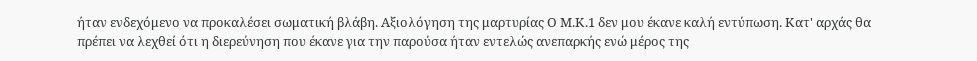ήταν ενδεχόμενο να προκαλέσει σωματική βλάβη. Αξιολόγηση της μαρτυρίας Ο Μ.Κ.1 δεν μου έκανε καλή εντύπωση. Κατ' αρχάς θα πρέπει να λεχθεί ότι η διερεύνηση που έκανε για την παρούσα ήταν εντελώς ανεπαρκής ενώ μέρος της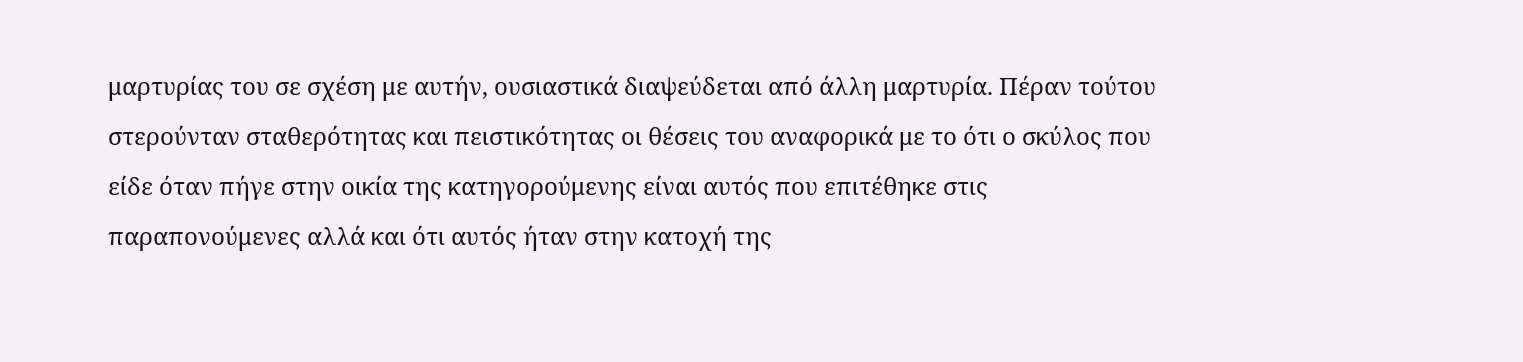μαρτυρίας του σε σχέση με αυτήν, ουσιαστικά διαψεύδεται από άλλη μαρτυρία. Πέραν τούτου στερούνταν σταθερότητας και πειστικότητας οι θέσεις του αναφορικά με το ότι ο σκύλος που είδε όταν πήγε στην οικία της κατηγορούμενης είναι αυτός που επιτέθηκε στις παραπονούμενες αλλά και ότι αυτός ήταν στην κατοχή της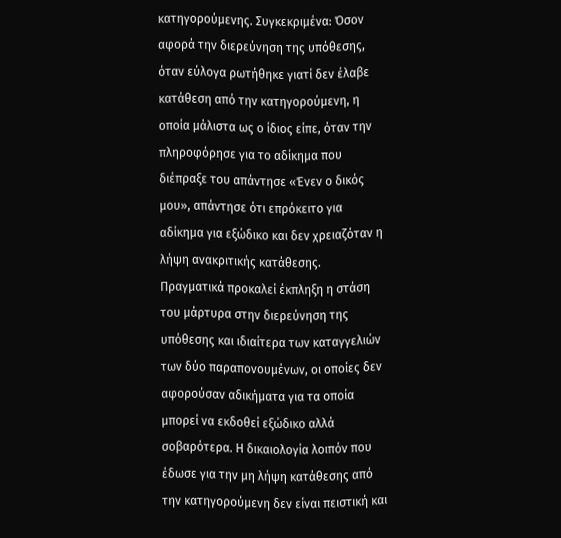κατηγορούμενης. Συγκεκριμένα: Όσον αφορά την διερεύνηση της υπόθεσης, όταν εύλογα ρωτήθηκε γιατί δεν έλαβε κατάθεση από την κατηγορούμενη, η οποία μάλιστα ως ο ίδιος είπε, όταν την πληροφόρησε για το αδίκημα που διέπραξε του απάντησε «Ένεν ο δικός μου», απάντησε ότι επρόκειτο για αδίκημα για εξώδικο και δεν χρειαζόταν η λήψη ανακριτικής κατάθεσης. Πραγματικά προκαλεί έκπληξη η στάση του μάρτυρα στην διερεύνηση της υπόθεσης και ιδιαίτερα των καταγγελιών των δύο παραπονουμένων, οι οποίες δεν αφορούσαν αδικήματα για τα οποία μπορεί να εκδοθεί εξώδικο αλλά σοβαρότερα. Η δικαιολογία λοιπόν που έδωσε για την μη λήψη κατάθεσης από την κατηγορούμενη δεν είναι πειστική και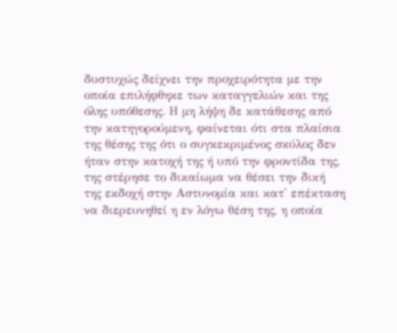δυστυχώς δείχνει την προχειρότητα με την οποία επιλήφθηκε των καταγγελιών και της όλης υπόθεσης. Η μη λήψη δε κατάθεσης από την κατηγορούμενη, φαίνεται ότι στα πλαίσια της θέσης της ότι ο συγκεκριμένος σκύλος δεν ήταν στην κατοχή της ή υπό την φροντίδα της, της στέρησε το δικαίωμα να θέσει την δική της εκδοχή στην Αστυνομία και κατ' επέκταση να διερευνηθεί η εν λόγω θέση της, η οποία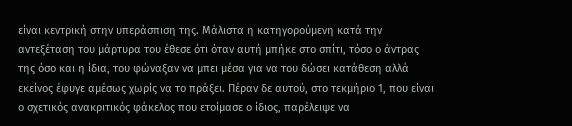είναι κεντρική στην υπεράσπιση της. Μάλιστα η κατηγορούμενη κατά την αντεξέταση του μάρτυρα του έθεσε ότι όταν αυτή μπήκε στο σπίτι, τόσο ο άντρας της όσο και η ίδια, του φώναξαν να μπει μέσα για να του δώσει κατάθεση αλλά εκείνος έφυγε αμέσως χωρίς να το πράξει. Πέραν δε αυτού, στο τεκμήριο 1, που είναι ο σχετικός ανακριτικός φάκελος που ετοίμασε ο ίδιος, παρέλειψε να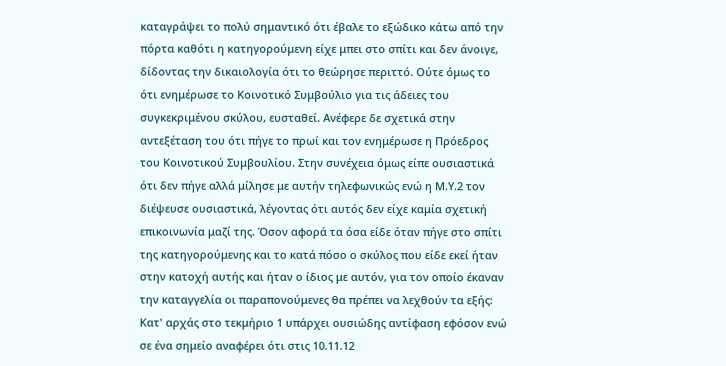καταγράψει το πολύ σημαντικό ότι έβαλε το εξώδικο κάτω από την πόρτα καθότι η κατηγορούμενη είχε μπει στο σπίτι και δεν άνοιγε, δίδοντας την δικαιολογία ότι το θεώρησε περιττό. Ούτε όμως το ότι ενημέρωσε το Κοινοτικό Συμβούλιο για τις άδειες του συγκεκριμένου σκύλου, ευσταθεί. Ανέφερε δε σχετικά στην αντεξέταση του ότι πήγε το πρωί και τον ενημέρωσε η Πρόεδρος του Κοινοτικού Συμβουλίου. Στην συνέχεια όμως είπε ουσιαστικά ότι δεν πήγε αλλά μίλησε με αυτήν τηλεφωνικώς ενώ η Μ.Υ.2 τον διέψευσε ουσιαστικά, λέγοντας ότι αυτός δεν είχε καμία σχετική επικοινωνία μαζί της. Όσον αφορά τα όσα είδε όταν πήγε στο σπίτι της κατηγορούμενης και το κατά πόσο ο σκύλος που είδε εκεί ήταν στην κατοχή αυτής και ήταν ο ίδιος με αυτόν, για τον οποίο έκαναν την καταγγελία οι παραπονούμενες θα πρέπει να λεχθούν τα εξής: Κατ' αρχάς στο τεκμήριο 1 υπάρχει ουσιώδης αντίφαση εφόσον ενώ σε ένα σημείο αναφέρει ότι στις 10.11.12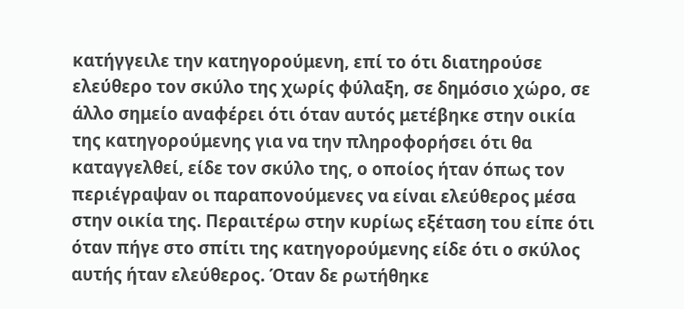κατήγγειλε την κατηγορούμενη, επί το ότι διατηρούσε ελεύθερο τον σκύλο της χωρίς φύλαξη, σε δημόσιο χώρο, σε άλλο σημείο αναφέρει ότι όταν αυτός μετέβηκε στην οικία της κατηγορούμενης για να την πληροφορήσει ότι θα καταγγελθεί, είδε τον σκύλο της, ο οποίος ήταν όπως τον περιέγραψαν οι παραπονούμενες να είναι ελεύθερος μέσα στην οικία της. Περαιτέρω στην κυρίως εξέταση του είπε ότι όταν πήγε στο σπίτι της κατηγορούμενης είδε ότι ο σκύλος αυτής ήταν ελεύθερος. Όταν δε ρωτήθηκε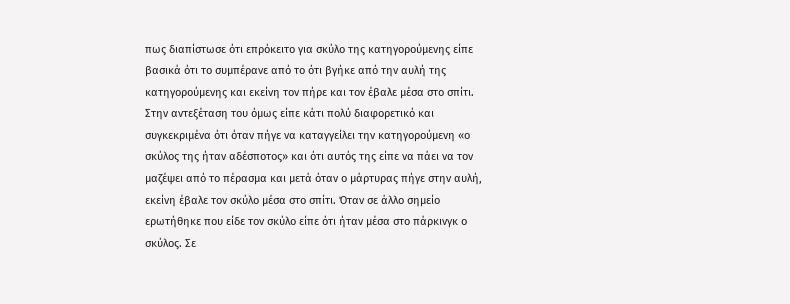πως διαπίστωσε ότι επρόκειτο για σκύλο της κατηγορούμενης είπε βασικά ότι το συμπέρανε από το ότι βγήκε από την αυλή της κατηγορούμενης και εκείνη τον πήρε και τον έβαλε μέσα στο σπίτι. Στην αντεξέταση του όμως είπε κάτι πολύ διαφορετικό και συγκεκριμένα ότι όταν πήγε να καταγγείλει την κατηγορούμενη «ο σκύλος της ήταν αδέσποτος» και ότι αυτός της είπε να πάει να τον μαζέψει από το πέρασμα και μετά όταν ο μάρτυρας πήγε στην αυλή, εκείνη έβαλε τον σκύλο μέσα στο σπίτι. Όταν σε άλλο σημείο ερωτήθηκε που είδε τον σκύλο είπε ότι ήταν μέσα στο πάρκινγκ ο σκύλος. Σε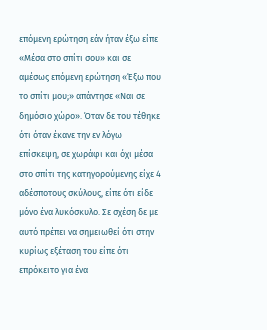επόμενη ερώτηση εάν ήταν έξω είπε «Μέσα στο σπίτι σου» και σε αμέσως επόμενη ερώτηση «Έξω που το σπίτι μου;» απάντησε «Ναι σε δημόσιο χώρο». Όταν δε του τέθηκε ότι όταν έκανε την εν λόγω επίσκεψη, σε χωράφι και όχι μέσα στο σπίτι της κατηγορούμενης είχε 4 αδέσποτους σκύλους, είπε ότι είδε μόνο ένα λυκόσκυλο. Σε σχέση δε με αυτό πρέπει να σημειωθεί ότι στην κυρίως εξέταση του είπε ότι επρόκειτο για ένα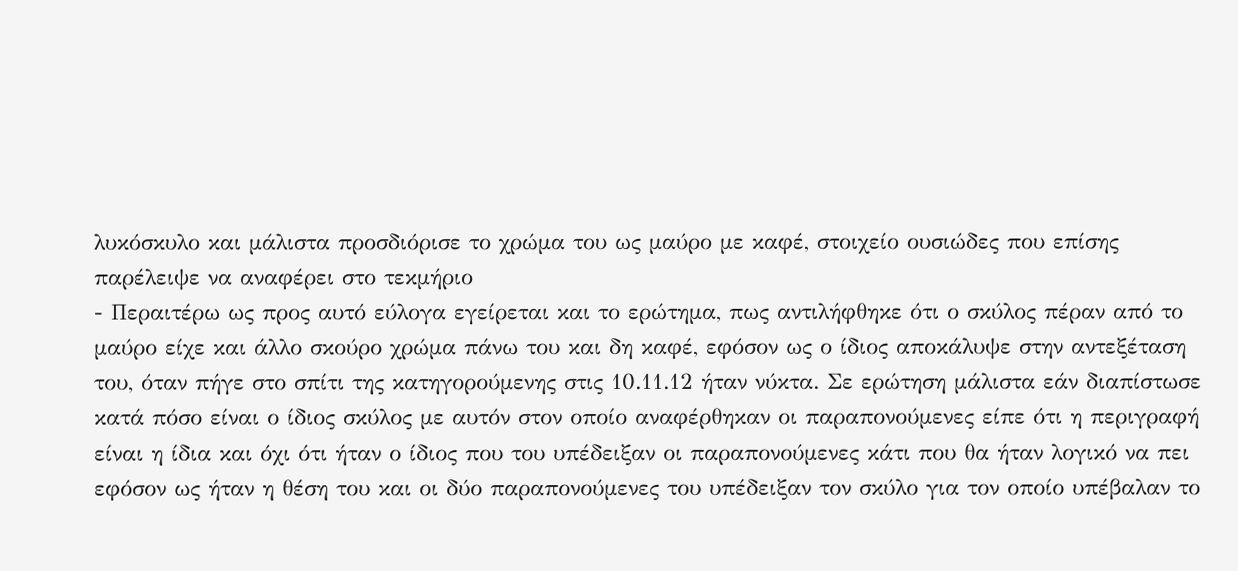λυκόσκυλο και μάλιστα προσδιόρισε το χρώμα του ως μαύρο με καφέ, στοιχείο ουσιώδες που επίσης παρέλειψε να αναφέρει στο τεκμήριο
- Περαιτέρω ως προς αυτό εύλογα εγείρεται και το ερώτημα, πως αντιλήφθηκε ότι ο σκύλος πέραν από το μαύρο είχε και άλλο σκούρο χρώμα πάνω του και δη καφέ, εφόσον ως ο ίδιος αποκάλυψε στην αντεξέταση του, όταν πήγε στο σπίτι της κατηγορούμενης στις 10.11.12 ήταν νύκτα. Σε ερώτηση μάλιστα εάν διαπίστωσε κατά πόσο είναι ο ίδιος σκύλος με αυτόν στον οποίο αναφέρθηκαν οι παραπονούμενες είπε ότι η περιγραφή είναι η ίδια και όχι ότι ήταν ο ίδιος που του υπέδειξαν οι παραπονούμενες κάτι που θα ήταν λογικό να πει εφόσον ως ήταν η θέση του και οι δύο παραπονούμενες του υπέδειξαν τον σκύλο για τον οποίο υπέβαλαν το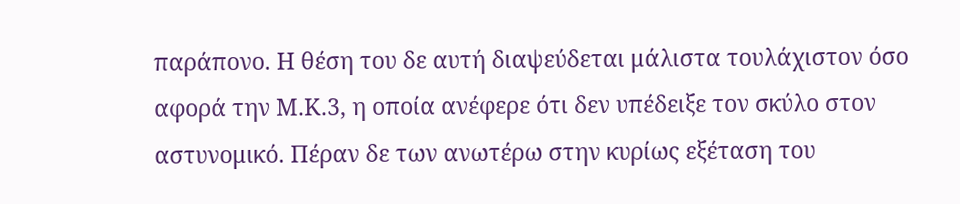παράπονο. Η θέση του δε αυτή διαψεύδεται μάλιστα τουλάχιστον όσο αφορά την Μ.Κ.3, η οποία ανέφερε ότι δεν υπέδειξε τον σκύλο στον αστυνομικό. Πέραν δε των ανωτέρω στην κυρίως εξέταση του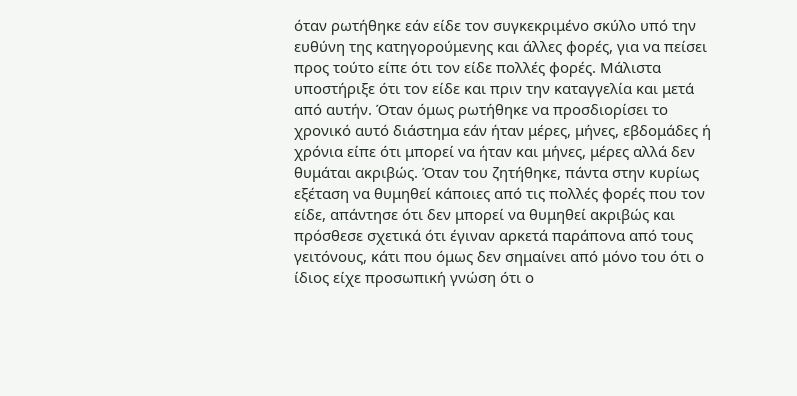όταν ρωτήθηκε εάν είδε τον συγκεκριμένο σκύλο υπό την ευθύνη της κατηγορούμενης και άλλες φορές, για να πείσει προς τούτο είπε ότι τον είδε πολλές φορές. Μάλιστα υποστήριξε ότι τον είδε και πριν την καταγγελία και μετά από αυτήν. Όταν όμως ρωτήθηκε να προσδιορίσει το χρονικό αυτό διάστημα εάν ήταν μέρες, μήνες, εβδομάδες ή χρόνια είπε ότι μπορεί να ήταν και μήνες, μέρες αλλά δεν θυμάται ακριβώς. Όταν του ζητήθηκε, πάντα στην κυρίως εξέταση να θυμηθεί κάποιες από τις πολλές φορές που τον είδε, απάντησε ότι δεν μπορεί να θυμηθεί ακριβώς και πρόσθεσε σχετικά ότι έγιναν αρκετά παράπονα από τους γειτόνους, κάτι που όμως δεν σημαίνει από μόνο του ότι ο ίδιος είχε προσωπική γνώση ότι ο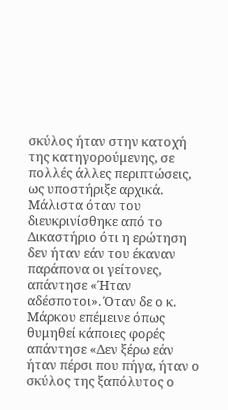σκύλος ήταν στην κατοχή της κατηγορούμενης, σε πολλές άλλες περιπτώσεις, ως υποστήριξε αρχικά. Μάλιστα όταν του διευκρινίσθηκε από το Δικαστήριο ότι η ερώτηση δεν ήταν εάν του έκαναν παράπονα οι γείτονες, απάντησε «Ήταν αδέσποτοι». Όταν δε ο κ. Μάρκου επέμεινε όπως θυμηθεί κάποιες φορές απάντησε «Δεν ξέρω εάν ήταν πέρσι που πήγα, ήταν ο σκύλος της ξαπόλυτος ο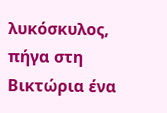λυκόσκυλος, πήγα στη Βικτώρια ένα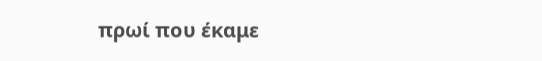πρωί που έκαμε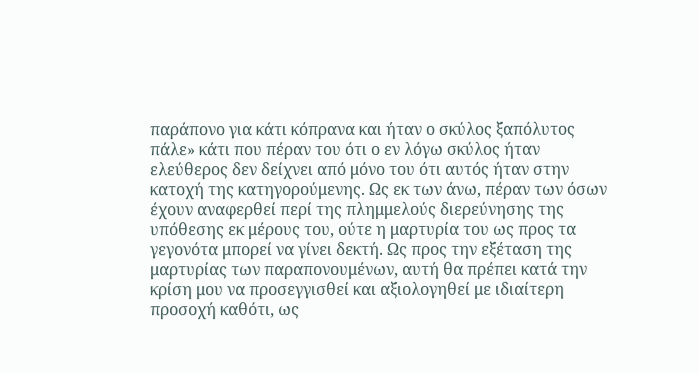παράπονο για κάτι κόπρανα και ήταν ο σκύλος ξαπόλυτος πάλε» κάτι που πέραν του ότι ο εν λόγω σκύλος ήταν ελεύθερος δεν δείχνει από μόνο του ότι αυτός ήταν στην κατοχή της κατηγορούμενης. Ως εκ των άνω, πέραν των όσων έχουν αναφερθεί περί της πλημμελούς διερεύνησης της υπόθεσης εκ μέρους του, ούτε η μαρτυρία του ως προς τα γεγονότα μπορεί να γίνει δεκτή. Ως προς την εξέταση της μαρτυρίας των παραπονουμένων, αυτή θα πρέπει κατά την κρίση μου να προσεγγισθεί και αξιολογηθεί με ιδιαίτερη προσοχή καθότι, ως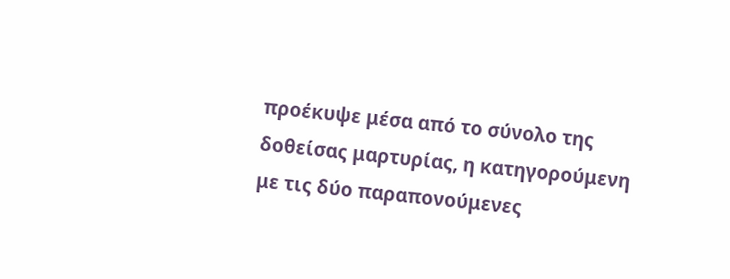προέκυψε μέσα από το σύνολο της δοθείσας μαρτυρίας, η κατηγορούμενη με τις δύο παραπονούμενες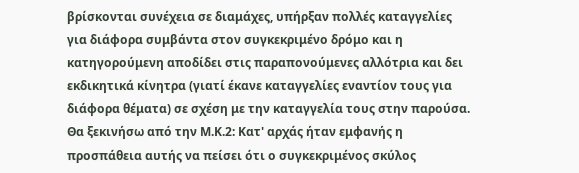βρίσκονται συνέχεια σε διαμάχες, υπήρξαν πολλές καταγγελίες για διάφορα συμβάντα στον συγκεκριμένο δρόμο και η κατηγορούμενη αποδίδει στις παραπονούμενες αλλότρια και δει εκδικητικά κίνητρα (γιατί έκανε καταγγελίες εναντίον τους για διάφορα θέματα) σε σχέση με την καταγγελία τους στην παρούσα. Θα ξεκινήσω από την Μ.Κ.2: Κατ' αρχάς ήταν εμφανής η προσπάθεια αυτής να πείσει ότι ο συγκεκριμένος σκύλος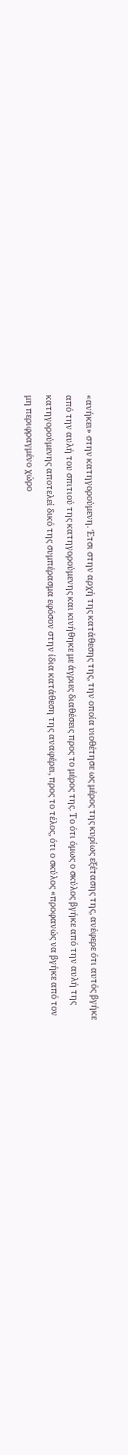«ανήκει» στην κατηγορούμενη. Έτσι στην αρχή της κατάθεσης της, την οποία υιοθέτησε ως μέρος της κυρίως εξέτασης της, ανέφερε ότι αυτός βγήκε από την αυλή του σπιτιού της κατηγορούμενης και κινήθηκε με άγριες διαθέσεις προς το μέρος της. Το ότι όμως ο σκύλος βγήκε από την αυλή της κατηγορούμενης αποτελεί δικό της συμπέρασμα εφόσον στην ίδια κατάθεση της αναφέρει, προς το τέλος, ότι ο σκύλος «προφανώς να βγήκε από τον μη περιφραγμένο χώρο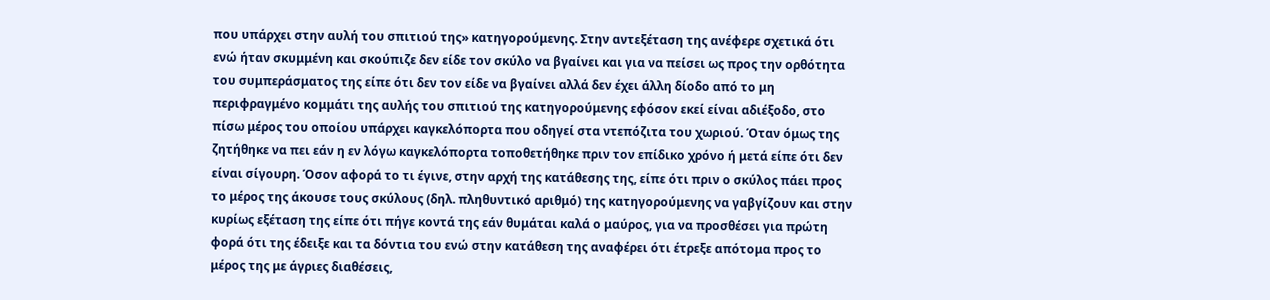που υπάρχει στην αυλή του σπιτιού της» κατηγορούμενης. Στην αντεξέταση της ανέφερε σχετικά ότι ενώ ήταν σκυμμένη και σκούπιζε δεν είδε τον σκύλο να βγαίνει και για να πείσει ως προς την ορθότητα του συμπεράσματος της είπε ότι δεν τον είδε να βγαίνει αλλά δεν έχει άλλη δίοδο από το μη περιφραγμένο κομμάτι της αυλής του σπιτιού της κατηγορούμενης εφόσον εκεί είναι αδιέξοδο, στο πίσω μέρος του οποίου υπάρχει καγκελόπορτα που οδηγεί στα ντεπόζιτα του χωριού. Όταν όμως της ζητήθηκε να πει εάν η εν λόγω καγκελόπορτα τοποθετήθηκε πριν τον επίδικο χρόνο ή μετά είπε ότι δεν είναι σίγουρη. Όσον αφορά το τι έγινε, στην αρχή της κατάθεσης της, είπε ότι πριν ο σκύλος πάει προς το μέρος της άκουσε τους σκύλους (δηλ. πληθυντικό αριθμό) της κατηγορούμενης να γαβγίζουν και στην κυρίως εξέταση της είπε ότι πήγε κοντά της εάν θυμάται καλά ο μαύρος, για να προσθέσει για πρώτη φορά ότι της έδειξε και τα δόντια του ενώ στην κατάθεση της αναφέρει ότι έτρεξε απότομα προς το μέρος της με άγριες διαθέσεις,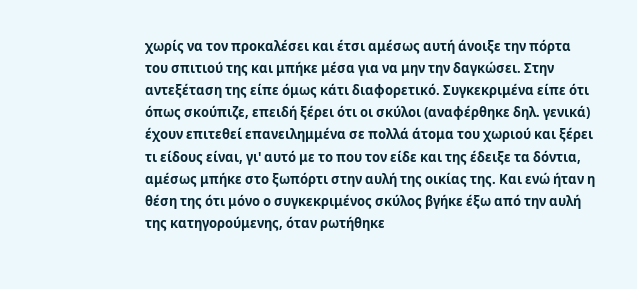χωρίς να τον προκαλέσει και έτσι αμέσως αυτή άνοιξε την πόρτα του σπιτιού της και μπήκε μέσα για να μην την δαγκώσει. Στην αντεξέταση της είπε όμως κάτι διαφορετικό. Συγκεκριμένα είπε ότι όπως σκούπιζε, επειδή ξέρει ότι οι σκύλοι (αναφέρθηκε δηλ. γενικά) έχουν επιτεθεί επανειλημμένα σε πολλά άτομα του χωριού και ξέρει τι είδους είναι, γι' αυτό με το που τον είδε και της έδειξε τα δόντια, αμέσως μπήκε στο ξωπόρτι στην αυλή της οικίας της. Και ενώ ήταν η θέση της ότι μόνο ο συγκεκριμένος σκύλος βγήκε έξω από την αυλή της κατηγορούμενης, όταν ρωτήθηκε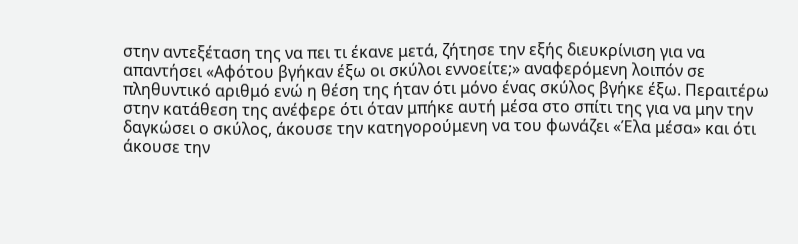στην αντεξέταση της να πει τι έκανε μετά, ζήτησε την εξής διευκρίνιση για να απαντήσει «Αφότου βγήκαν έξω οι σκύλοι εννοείτε;» αναφερόμενη λοιπόν σε πληθυντικό αριθμό ενώ η θέση της ήταν ότι μόνο ένας σκύλος βγήκε έξω. Περαιτέρω στην κατάθεση της ανέφερε ότι όταν μπήκε αυτή μέσα στο σπίτι της για να μην την δαγκώσει ο σκύλος, άκουσε την κατηγορούμενη να του φωνάζει «Έλα μέσα» και ότι άκουσε την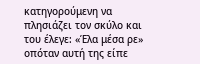κατηγορούμενη να πλησιάζει τον σκύλο και του έλεγε: «Έλα μέσα ρε» οπόταν αυτή της είπε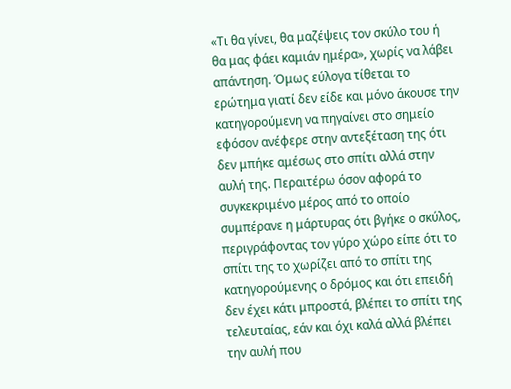«Τι θα γίνει, θα μαζέψεις τον σκύλο του ή θα μας φάει καμιάν ημέρα», χωρίς να λάβει απάντηση. Όμως εύλογα τίθεται το ερώτημα γιατί δεν είδε και μόνο άκουσε την κατηγορούμενη να πηγαίνει στο σημείο εφόσον ανέφερε στην αντεξέταση της ότι δεν μπήκε αμέσως στο σπίτι αλλά στην αυλή της. Περαιτέρω όσον αφορά το συγκεκριμένο μέρος από το οποίο συμπέρανε η μάρτυρας ότι βγήκε ο σκύλος, περιγράφοντας τον γύρο χώρο είπε ότι το σπίτι της το χωρίζει από το σπίτι της κατηγορούμενης ο δρόμος και ότι επειδή δεν έχει κάτι μπροστά, βλέπει το σπίτι της τελευταίας, εάν και όχι καλά αλλά βλέπει την αυλή που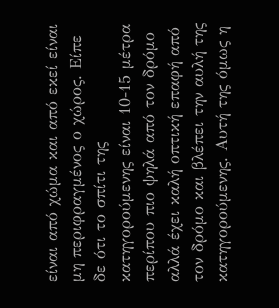είναι από χώμα και από εκεί είναι μη περιφραγμένος ο χώρος. Είπε δε ότι το σπίτι της κατηγορούμενης είναι 10-15 μέτρα περίπου πιο ψηλά από τον δρόμο αλλά έχει καλή οπτική επαφή από τον δρόμο και βλέπει την αυλή της κατηγορούμενης. Αυτή της όμως η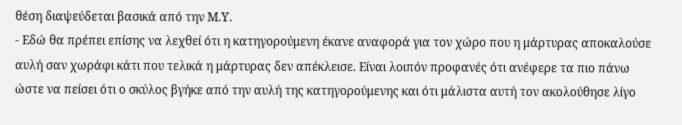θέση διαψεύδεται βασικά από την Μ.Υ.
- Εδώ θα πρέπει επίσης να λεχθεί ότι η κατηγορούμενη έκανε αναφορά για τον χώρο που η μάρτυρας αποκαλούσε αυλή σαν χωράφι κάτι που τελικά η μάρτυρας δεν απέκλεισε. Είναι λοιπόν προφανές ότι ανέφερε τα πιο πάνω ώστε να πείσει ότι ο σκύλος βγήκε από την αυλή της κατηγορούμενης και ότι μάλιστα αυτή τον ακολούθησε λίγο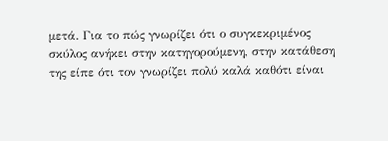μετά. Για το πώς γνωρίζει ότι ο συγκεκριμένος σκύλος ανήκει στην κατηγορούμενη, στην κατάθεση της είπε ότι τον γνωρίζει πολύ καλά καθότι είναι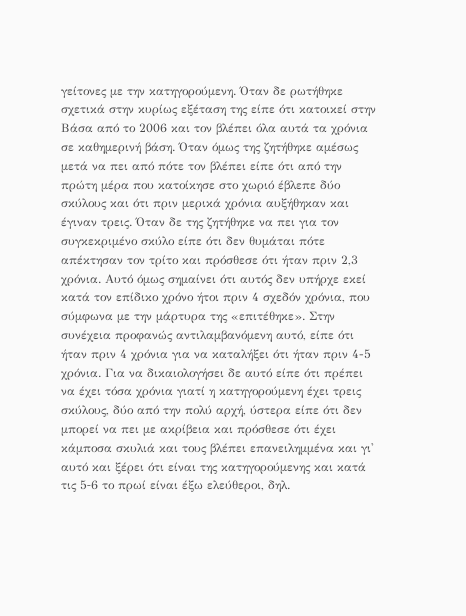γείτονες με την κατηγορούμενη. Όταν δε ρωτήθηκε σχετικά στην κυρίως εξέταση της είπε ότι κατοικεί στην Βάσα από το 2006 και τον βλέπει όλα αυτά τα χρόνια σε καθημερινή βάση. Όταν όμως της ζητήθηκε αμέσως μετά να πει από πότε τον βλέπει είπε ότι από την πρώτη μέρα που κατοίκησε στο χωριό έβλεπε δύο σκύλους και ότι πριν μερικά χρόνια αυξήθηκαν και έγιναν τρεις. Όταν δε της ζητήθηκε να πει για τον συγκεκριμένο σκύλο είπε ότι δεν θυμάται πότε απέκτησαν τον τρίτο και πρόσθεσε ότι ήταν πριν 2,3 χρόνια. Αυτό όμως σημαίνει ότι αυτός δεν υπήρχε εκεί κατά τον επίδικο χρόνο ήτοι πριν 4 σχεδόν χρόνια, που σύμφωνα με την μάρτυρα της «επιτέθηκε». Στην συνέχεια προφανώς αντιλαμβανόμενη αυτό, είπε ότι ήταν πριν 4 χρόνια για να καταλήξει ότι ήταν πριν 4-5 χρόνια. Για να δικαιολογήσει δε αυτό είπε ότι πρέπει να έχει τόσα χρόνια γιατί η κατηγορούμενη έχει τρεις σκύλους, δύο από την πολύ αρχή, ύστερα είπε ότι δεν μπορεί να πει με ακρίβεια και πρόσθεσε ότι έχει κάμποσα σκυλιά και τους βλέπει επανειλημμένα και γι' αυτό και ξέρει ότι είναι της κατηγορούμενης και κατά τις 5‑6 το πρωί είναι έξω ελεύθεροι, δηλ.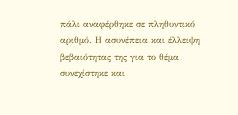πάλι αναφέρθηκε σε πληθυντικό αριθμό. Η ασυνέπεια και έλλειψη βεβαιότητας της για το θέμα συνεχίστηκε και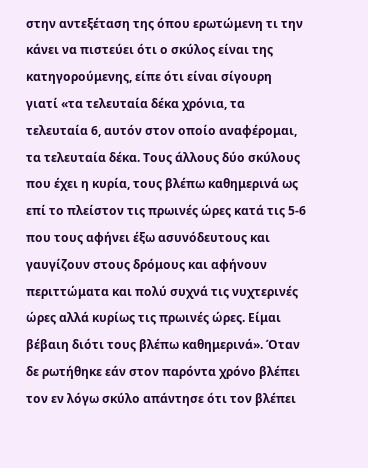στην αντεξέταση της όπου ερωτώμενη τι την κάνει να πιστεύει ότι ο σκύλος είναι της κατηγορούμενης, είπε ότι είναι σίγουρη γιατί «τα τελευταία δέκα χρόνια, τα τελευταία 6, αυτόν στον οποίο αναφέρομαι, τα τελευταία δέκα. Τους άλλους δύο σκύλους που έχει η κυρία, τους βλέπω καθημερινά ως επί το πλείστον τις πρωινές ώρες κατά τις 5‑6 που τους αφήνει έξω ασυνόδευτους και γαυγίζουν στους δρόμους και αφήνουν περιττώματα και πολύ συχνά τις νυχτερινές ώρες αλλά κυρίως τις πρωινές ώρες. Είμαι βέβαιη διότι τους βλέπω καθημερινά». Όταν δε ρωτήθηκε εάν στον παρόντα χρόνο βλέπει τον εν λόγω σκύλο απάντησε ότι τον βλέπει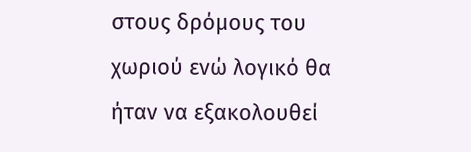στους δρόμους του χωριού ενώ λογικό θα ήταν να εξακολουθεί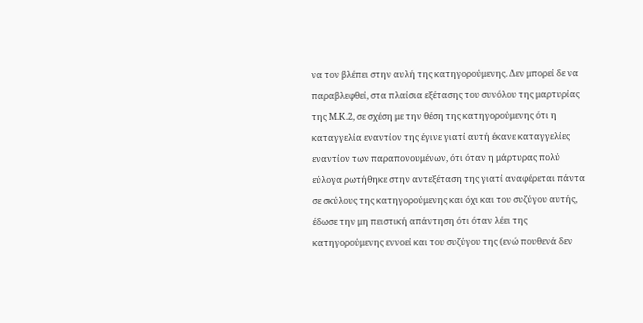να τον βλέπει στην αυλή της κατηγορούμενης. Δεν μπορεί δε να παραβλεφθεί, στα πλαίσια εξέτασης του συνόλου της μαρτυρίας της Μ.Κ.2, σε σχέση με την θέση της κατηγορούμενης ότι η καταγγελία εναντίον της έγινε γιατί αυτή έκανε καταγγελίες εναντίον των παραπονουμένων, ότι όταν η μάρτυρας πολύ εύλογα ρωτήθηκε στην αντεξέταση της γιατί αναφέρεται πάντα σε σκύλους της κατηγορούμενης και όχι και του συζύγου αυτής, έδωσε την μη πειστική απάντηση ότι όταν λέει της κατηγορούμενης εννοεί και του συζύγου της (ενώ πουθενά δεν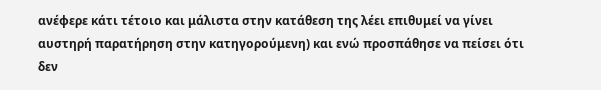ανέφερε κάτι τέτοιο και μάλιστα στην κατάθεση της λέει επιθυμεί να γίνει αυστηρή παρατήρηση στην κατηγορούμενη) και ενώ προσπάθησε να πείσει ότι δεν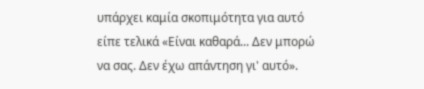υπάρχει καμία σκοπιμότητα για αυτό είπε τελικά «Είναι καθαρά... Δεν μπορώ να σας. Δεν έχω απάντηση γι' αυτό».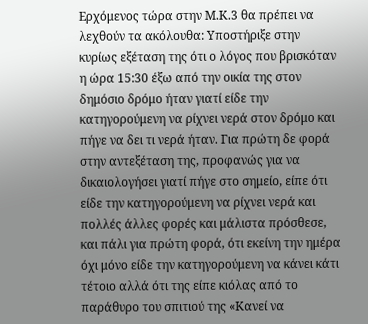Ερχόμενος τώρα στην Μ.Κ.3 θα πρέπει να λεχθούν τα ακόλουθα: Υποστήριξε στην κυρίως εξέταση της ότι ο λόγος που βρισκόταν η ώρα 15:30 έξω από την οικία της στον δημόσιο δρόμο ήταν γιατί είδε την κατηγορούμενη να ρίχνει νερά στον δρόμο και πήγε να δει τι νερά ήταν. Για πρώτη δε φορά στην αντεξέταση της, προφανώς για να δικαιολογήσει γιατί πήγε στο σημείο, είπε ότι είδε την κατηγορούμενη να ρίχνει νερά και πολλές άλλες φορές και μάλιστα πρόσθεσε, και πάλι για πρώτη φορά, ότι εκείνη την ημέρα όχι μόνο είδε την κατηγορούμενη να κάνει κάτι τέτοιο αλλά ότι της είπε κιόλας από το παράθυρο του σπιτιού της «Κανεί να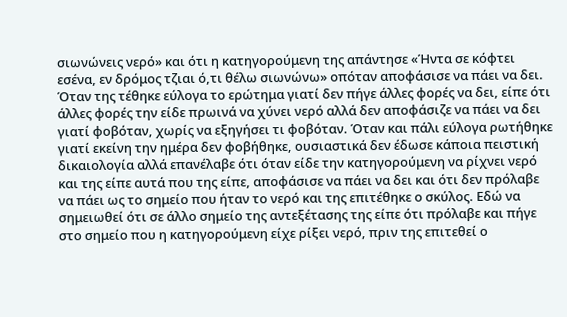σιωνώνεις νερό» και ότι η κατηγορούμενη της απάντησε «Ήντα σε κόφτει εσένα, εν δρόμος τζιαι ό,τι θέλω σιωνώνω» οπόταν αποφάσισε να πάει να δει. Όταν της τέθηκε εύλογα το ερώτημα γιατί δεν πήγε άλλες φορές να δει, είπε ότι άλλες φορές την είδε πρωινά να χύνει νερό αλλά δεν αποφάσιζε να πάει να δει γιατί φοβόταν, χωρίς να εξηγήσει τι φοβόταν. Όταν και πάλι εύλογα ρωτήθηκε γιατί εκείνη την ημέρα δεν φοβήθηκε, ουσιαστικά δεν έδωσε κάποια πειστική δικαιολογία αλλά επανέλαβε ότι όταν είδε την κατηγορούμενη να ρίχνει νερό και της είπε αυτά που της είπε, αποφάσισε να πάει να δει και ότι δεν πρόλαβε να πάει ως το σημείο που ήταν το νερό και της επιτέθηκε ο σκύλος. Εδώ να σημειωθεί ότι σε άλλο σημείο της αντεξέτασης της είπε ότι πρόλαβε και πήγε στο σημείο που η κατηγορούμενη είχε ρίξει νερό, πριν της επιτεθεί ο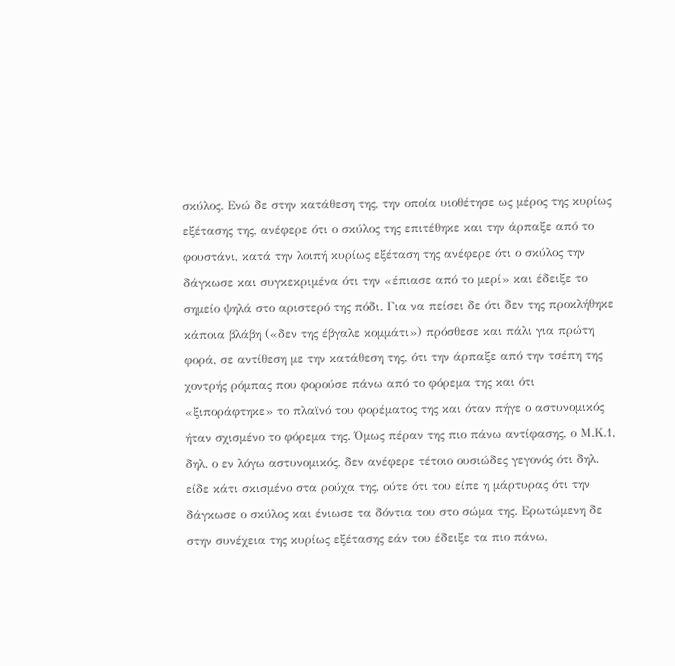σκύλος. Ενώ δε στην κατάθεση της, την οποία υιοθέτησε ως μέρος της κυρίως εξέτασης της, ανέφερε ότι ο σκύλος της επιτέθηκε και την άρπαξε από το φουστάνι, κατά την λοιπή κυρίως εξέταση της ανέφερε ότι ο σκύλος την δάγκωσε και συγκεκριμένα ότι την «έπιασε από το μερί» και έδειξε το σημείο ψηλά στο αριστερό της πόδι. Για να πείσει δε ότι δεν της προκλήθηκε κάποια βλάβη («δεν της έβγαλε κομμάτι») πρόσθεσε και πάλι για πρώτη φορά, σε αντίθεση με την κατάθεση της, ότι την άρπαξε από την τσέπη της χοντρής ρόμπας που φορούσε πάνω από το φόρεμα της και ότι «ξιποράφτηκε» το πλαϊνό του φορέματος της και όταν πήγε ο αστυνομικός ήταν σχισμένο το φόρεμα της. Όμως πέραν της πιο πάνω αντίφασης, ο Μ.Κ.1, δηλ. ο εν λόγω αστυνομικός, δεν ανέφερε τέτοιο ουσιώδες γεγονός ότι δηλ. είδε κάτι σκισμένο στα ρούχα της, ούτε ότι του είπε η μάρτυρας ότι την δάγκωσε ο σκύλος και ένιωσε τα δόντια του στο σώμα της. Ερωτώμενη δε στην συνέχεια της κυρίως εξέτασης εάν του έδειξε τα πιο πάνω,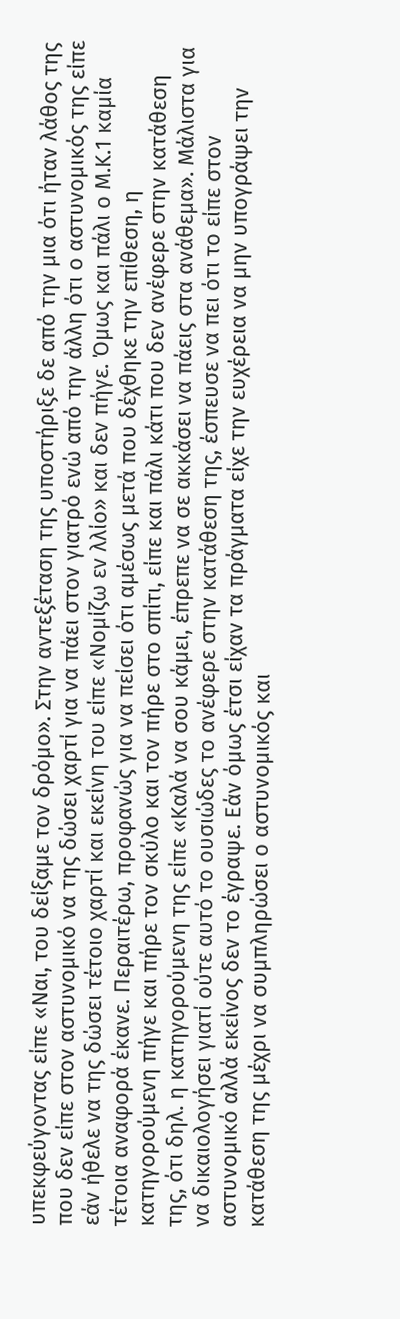υπεκφεύγοντας είπε «Ναι, του δείξαμε τον δρόμο». Στην αντεξέταση της υποστήριξε δε από την μια ότι ήταν λάθος της που δεν είπε στον αστυνομικό να της δώσει χαρτί για να πάει στον γιατρό ενώ από την άλλη ότι ο αστυνομικός της είπε εάν ήθελε να της δώσει τέτοιο χαρτί και εκείνη του είπε «Νομίζω εν λλίο» και δεν πήγε. Όμως και πάλι ο Μ.Κ.1 καμία τέτοια αναφορά έκανε. Περαιτέρω, προφανώς για να πείσει ότι αμέσως μετά που δέχθηκε την επίθεση, η κατηγορούμενη πήγε και πήρε τον σκύλο και τον πήρε στο σπίτι, είπε και πάλι κάτι που δεν ανέφερε στην κατάθεση της, ότι δηλ. η κατηγορούμενη της είπε «Καλά να σου κάμει, έπρεπε να σε ακκάσει να πάεις στα ανάθεμα». Μάλιστα για να δικαιολογήσει γιατί ούτε αυτό το ουσιώδες το ανέφερε στην κατάθεση της, έσπευσε να πει ότι το είπε στον αστυνομικό αλλά εκείνος δεν το έγραψε. Εάν όμως έτσι είχαν τα πράγματα είχε την ευχέρεια να μην υπογράψει την κατάθεση της μέχρι να συμπληρώσει ο αστυνομικός και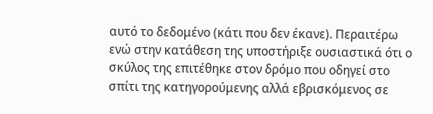αυτό το δεδομένο (κάτι που δεν έκανε). Περαιτέρω ενώ στην κατάθεση της υποστήριξε ουσιαστικά ότι ο σκύλος της επιτέθηκε στον δρόμο που οδηγεί στο σπίτι της κατηγορούμενης αλλά εβρισκόμενος σε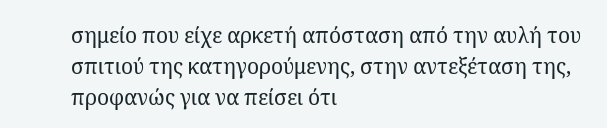σημείο που είχε αρκετή απόσταση από την αυλή του σπιτιού της κατηγορούμενης, στην αντεξέταση της, προφανώς για να πείσει ότι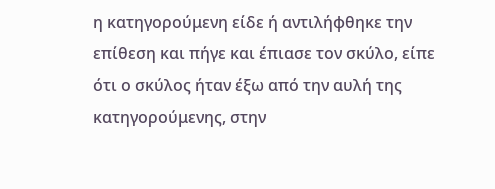η κατηγορούμενη είδε ή αντιλήφθηκε την επίθεση και πήγε και έπιασε τον σκύλο, είπε ότι ο σκύλος ήταν έξω από την αυλή της κατηγορούμενης, στην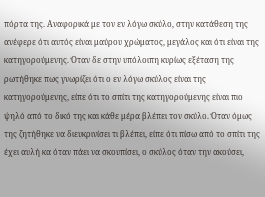πόρτα της. Αναφορικά με τον εν λόγω σκύλο, στην κατάθεση της ανέφερε ότι αυτός είναι μαύρου χρώματος, μεγάλος και ότι είναι της κατηγορούμενης. Όταν δε στην υπόλοιπη κυρίως εξέταση της ρωτήθηκε πως γνωρίζει ότι ο εν λόγω σκύλος είναι της κατηγορούμενης, είπε ότι το σπίτι της κατηγορούμενης είναι πιο ψηλό από το δικό της και κάθε μέρα βλέπει τον σκύλο. Όταν όμως της ζητήθηκε να διευκρινίσει τι βλέπει, είπε ότι πίσω από το σπίτι της έχει αυλή κα όταν πάει να σκουπίσει, ο σκύλος όταν την ακούσει,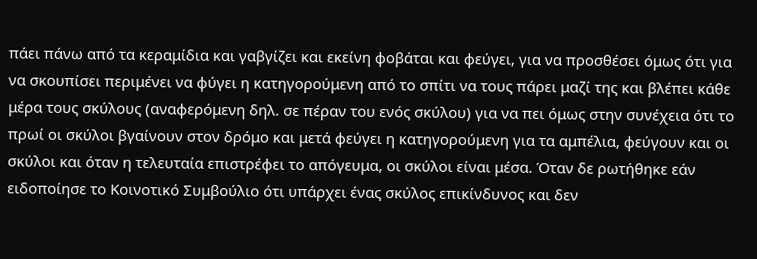πάει πάνω από τα κεραμίδια και γαβγίζει και εκείνη φοβάται και φεύγει, για να προσθέσει όμως ότι για να σκουπίσει περιμένει να φύγει η κατηγορούμενη από το σπίτι να τους πάρει μαζί της και βλέπει κάθε μέρα τους σκύλους (αναφερόμενη δηλ. σε πέραν του ενός σκύλου) για να πει όμως στην συνέχεια ότι το πρωί οι σκύλοι βγαίνουν στον δρόμο και μετά φεύγει η κατηγορούμενη για τα αμπέλια, φεύγουν και οι σκύλοι και όταν η τελευταία επιστρέφει το απόγευμα, οι σκύλοι είναι μέσα. Όταν δε ρωτήθηκε εάν ειδοποίησε το Κοινοτικό Συμβούλιο ότι υπάρχει ένας σκύλος επικίνδυνος και δεν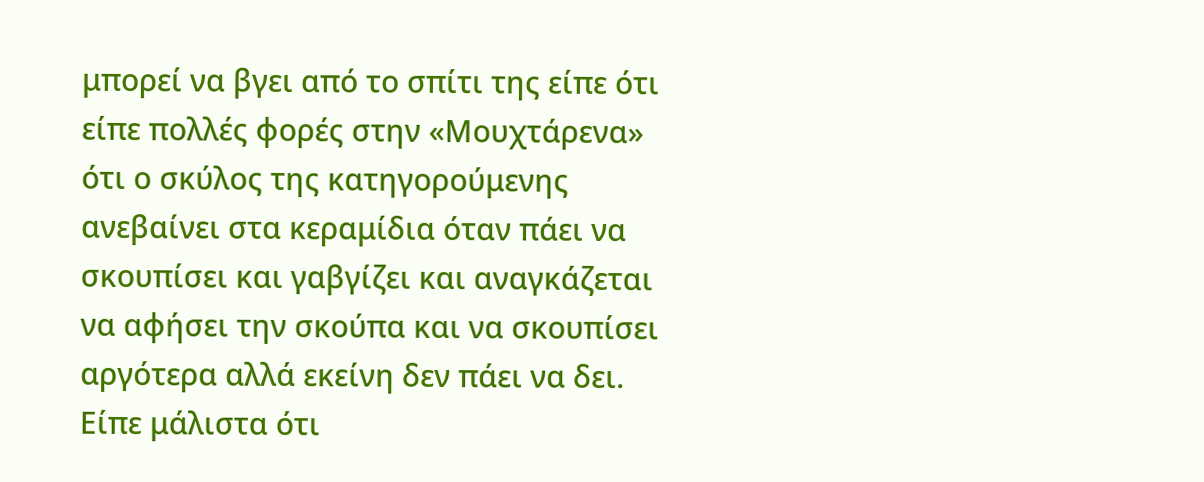μπορεί να βγει από το σπίτι της είπε ότι είπε πολλές φορές στην «Μουχτάρενα» ότι ο σκύλος της κατηγορούμενης ανεβαίνει στα κεραμίδια όταν πάει να σκουπίσει και γαβγίζει και αναγκάζεται να αφήσει την σκούπα και να σκουπίσει αργότερα αλλά εκείνη δεν πάει να δει. Είπε μάλιστα ότι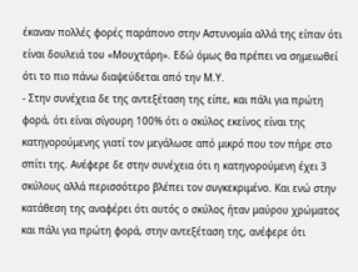έκαναν πολλές φορές παράπονο στην Αστυνομία αλλά της είπαν ότι είναι δουλειά του «Μουχτάρη». Εδώ όμως θα πρέπει να σημειωθεί ότι το πιο πάνω διαψεύδεται από την Μ.Υ.
- Στην συνέχεια δε της αντεξέταση της είπε, και πάλι για πρώτη φορά, ότι είναι σίγουρη 100% ότι ο σκύλος εκείνος είναι της κατηγορούμενης γιατί τον μεγάλωσε από μικρό που τον πήρε στο σπίτι της. Ανέφερε δε στην συνέχεια ότι η κατηγορούμενη έχει 3 σκύλους αλλά περισσότερο βλέπει τον συγκεκριμένο. Και ενώ στην κατάθεση της αναφέρει ότι αυτός ο σκύλος ήταν μαύρου χρώματος και πάλι για πρώτη φορά, στην αντεξέταση της, ανέφερε ότι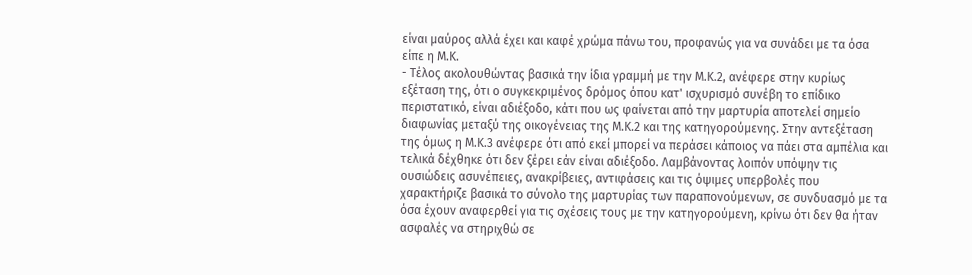είναι μαύρος αλλά έχει και καφέ χρώμα πάνω του, προφανώς για να συνάδει με τα όσα είπε η Μ.Κ.
- Τέλος ακολουθώντας βασικά την ίδια γραμμή με την Μ.Κ.2, ανέφερε στην κυρίως εξέταση της, ότι ο συγκεκριμένος δρόμος όπου κατ' ισχυρισμό συνέβη το επίδικο περιστατικό, είναι αδιέξοδο, κάτι που ως φαίνεται από την μαρτυρία αποτελεί σημείο διαφωνίας μεταξύ της οικογένειας της Μ.Κ.2 και της κατηγορούμενης. Στην αντεξέταση της όμως η Μ.Κ.3 ανέφερε ότι από εκεί μπορεί να περάσει κάποιος να πάει στα αμπέλια και τελικά δέχθηκε ότι δεν ξέρει εάν είναι αδιέξοδο. Λαμβάνοντας λοιπόν υπόψην τις ουσιώδεις ασυνέπειες, ανακρίβειες, αντιφάσεις και τις όψιμες υπερβολές που χαρακτήριζε βασικά το σύνολο της μαρτυρίας των παραπονούμενων, σε συνδυασμό με τα όσα έχουν αναφερθεί για τις σχέσεις τους με την κατηγορούμενη, κρίνω ότι δεν θα ήταν ασφαλές να στηριχθώ σε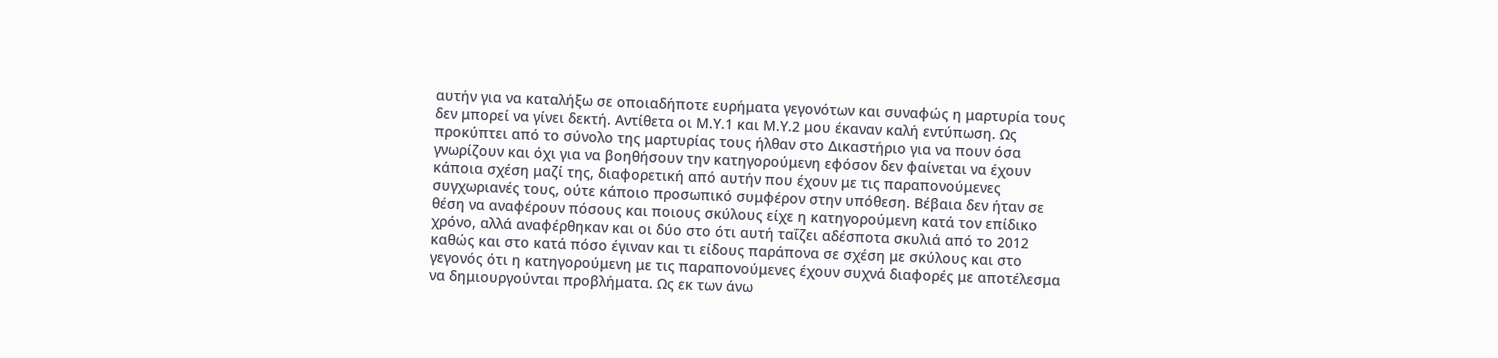αυτήν για να καταλήξω σε οποιαδήποτε ευρήματα γεγονότων και συναφώς η μαρτυρία τους δεν μπορεί να γίνει δεκτή. Αντίθετα οι Μ.Υ.1 και Μ.Υ.2 μου έκαναν καλή εντύπωση. Ως προκύπτει από το σύνολο της μαρτυρίας τους ήλθαν στο Δικαστήριο για να πουν όσα γνωρίζουν και όχι για να βοηθήσουν την κατηγορούμενη εφόσον δεν φαίνεται να έχουν κάποια σχέση μαζί της, διαφορετική από αυτήν που έχουν με τις παραπονούμενες συγχωριανές τους, ούτε κάποιο προσωπικό συμφέρον στην υπόθεση. Βέβαια δεν ήταν σε θέση να αναφέρουν πόσους και ποιους σκύλους είχε η κατηγορούμενη κατά τον επίδικο χρόνο, αλλά αναφέρθηκαν και οι δύο στο ότι αυτή ταΐζει αδέσποτα σκυλιά από το 2012 καθώς και στο κατά πόσο έγιναν και τι είδους παράπονα σε σχέση με σκύλους και στο γεγονός ότι η κατηγορούμενη με τις παραπονούμενες έχουν συχνά διαφορές με αποτέλεσμα να δημιουργούνται προβλήματα. Ως εκ των άνω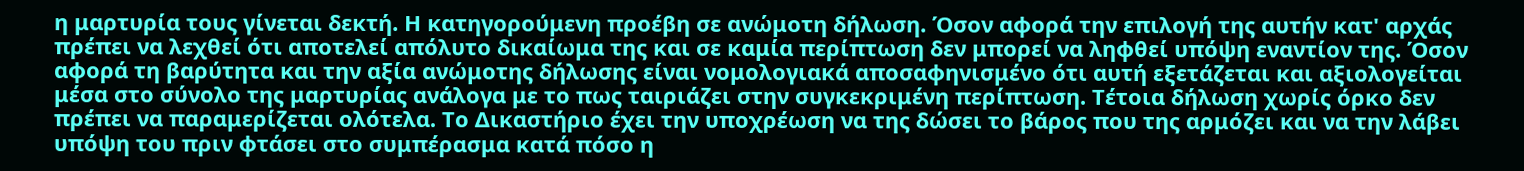η μαρτυρία τους γίνεται δεκτή. Η κατηγορούμενη προέβη σε ανώμοτη δήλωση. Όσον αφορά την επιλογή της αυτήν κατ' αρχάς πρέπει να λεχθεί ότι αποτελεί απόλυτο δικαίωμα της και σε καμία περίπτωση δεν μπορεί να ληφθεί υπόψη εναντίον της. Όσον αφορά τη βαρύτητα και την αξία ανώμοτης δήλωσης είναι νομολογιακά αποσαφηνισμένο ότι αυτή εξετάζεται και αξιολογείται μέσα στο σύνολο της μαρτυρίας ανάλογα με το πως ταιριάζει στην συγκεκριμένη περίπτωση. Τέτοια δήλωση χωρίς όρκο δεν πρέπει να παραμερίζεται ολότελα. Το Δικαστήριο έχει την υποχρέωση να της δώσει το βάρος που της αρμόζει και να την λάβει υπόψη του πριν φτάσει στο συμπέρασμα κατά πόσο η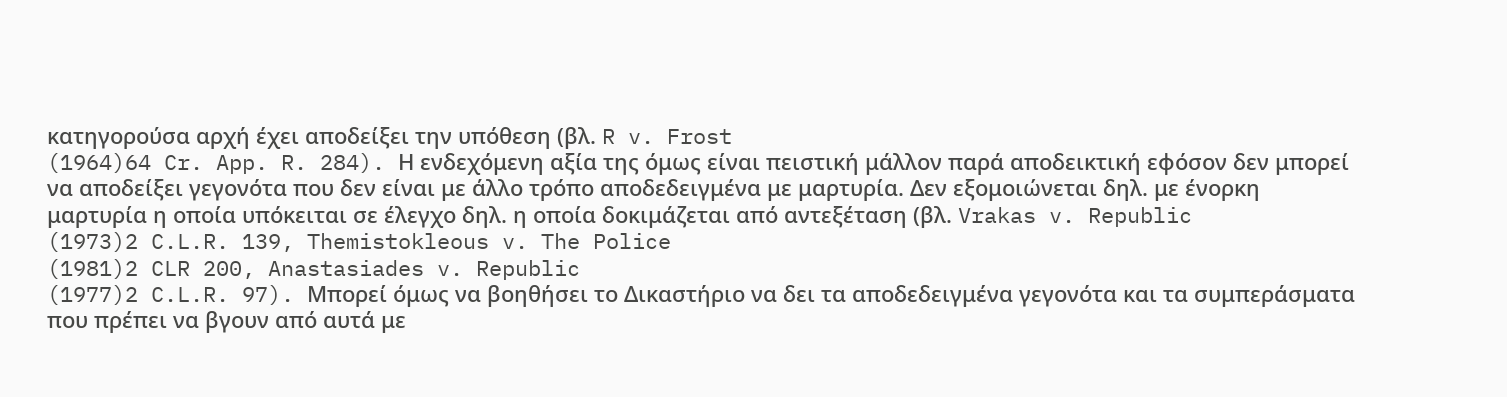κατηγορούσα αρχή έχει αποδείξει την υπόθεση (βλ. R v. Frost
(1964)64 Cr. App. R. 284). Η ενδεχόμενη αξία της όμως είναι πειστική μάλλον παρά αποδεικτική εφόσον δεν μπορεί να αποδείξει γεγονότα που δεν είναι με άλλο τρόπο αποδεδειγμένα με μαρτυρία. Δεν εξομοιώνεται δηλ. με ένορκη μαρτυρία η οποία υπόκειται σε έλεγχο δηλ. η οποία δοκιμάζεται από αντεξέταση (βλ. Vrakas v. Republic
(1973)2 C.L.R. 139, Themistokleous v. The Police
(1981)2 CLR 200, Anastasiades v. Republic
(1977)2 C.L.R. 97). Μπορεί όμως να βοηθήσει το Δικαστήριο να δει τα αποδεδειγμένα γεγονότα και τα συμπεράσματα που πρέπει να βγουν από αυτά με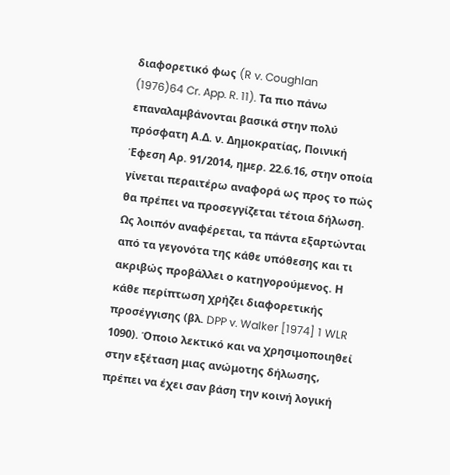διαφορετικό φως (R v. Coughlan
(1976)64 Cr. App. R. 11). Τα πιο πάνω επαναλαμβάνονται βασικά στην πολύ πρόσφατη Α.Δ. ν. Δημοκρατίας, Ποινική Έφεση Αρ. 91/2014, ημερ. 22.6.16, στην οποία γίνεται περαιτέρω αναφορά ως προς το πώς θα πρέπει να προσεγγίζεται τέτοια δήλωση. Ως λοιπόν αναφέρεται, τα πάντα εξαρτώνται από τα γεγονότα της κάθε υπόθεσης και τι ακριβώς προβάλλει ο κατηγορούμενος. Η κάθε περίπτωση χρήζει διαφορετικής προσέγγισης (βλ. DPP v. Walker [1974] 1 WLR 1090). Όποιο λεκτικό και να χρησιμοποιηθεί στην εξέταση μιας ανώμοτης δήλωσης, πρέπει να έχει σαν βάση την κοινή λογική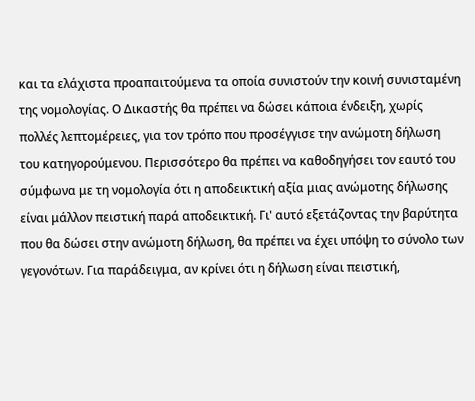και τα ελάχιστα προαπαιτούμενα τα οποία συνιστούν την κοινή συνισταμένη της νομολογίας. Ο Δικαστής θα πρέπει να δώσει κάποια ένδειξη, χωρίς πολλές λεπτομέρειες, για τον τρόπο που προσέγγισε την ανώμοτη δήλωση του κατηγορούμενου. Περισσότερο θα πρέπει να καθοδηγήσει τον εαυτό του σύμφωνα με τη νομολογία ότι η αποδεικτική αξία μιας ανώμοτης δήλωσης είναι μάλλον πειστική παρά αποδεικτική. Γι' αυτό εξετάζοντας την βαρύτητα που θα δώσει στην ανώμοτη δήλωση, θα πρέπει να έχει υπόψη το σύνολο των γεγονότων. Για παράδειγμα, αν κρίνει ότι η δήλωση είναι πειστική,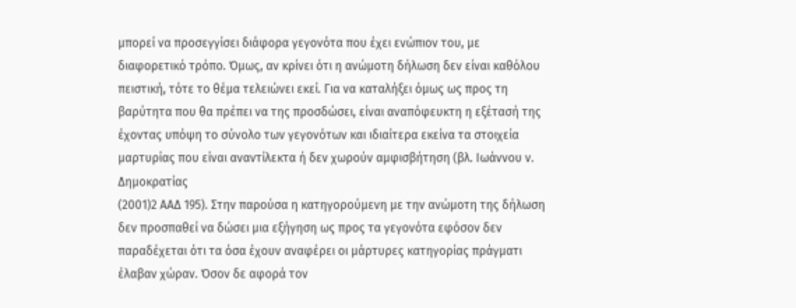μπορεί να προσεγγίσει διάφορα γεγονότα που έχει ενώπιον του, με διαφορετικό τρόπο. Όμως, αν κρίνει ότι η ανώμοτη δήλωση δεν είναι καθόλου πειστική, τότε το θέμα τελειώνει εκεί. Για να καταλήξει όμως ως προς τη βαρύτητα που θα πρέπει να της προσδώσει, είναι αναπόφευκτη η εξέτασή της έχοντας υπόψη το σύνολο των γεγονότων και ιδιαίτερα εκείνα τα στοιχεία μαρτυρίας που είναι αναντίλεκτα ή δεν χωρούν αμφισβήτηση (βλ. Ιωάννου ν. Δημοκρατίας
(2001)2 ΑΑΔ 195). Στην παρούσα η κατηγορούμενη με την ανώμοτη της δήλωση δεν προσπαθεί να δώσει μια εξήγηση ως προς τα γεγονότα εφόσον δεν παραδέχεται ότι τα όσα έχουν αναφέρει οι μάρτυρες κατηγορίας πράγματι έλαβαν χώραν. Όσον δε αφορά τον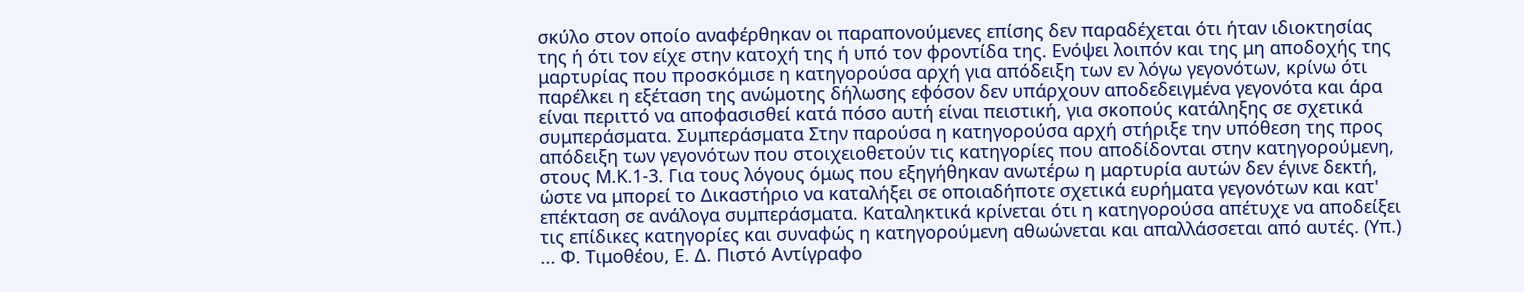σκύλο στον οποίο αναφέρθηκαν οι παραπονούμενες επίσης δεν παραδέχεται ότι ήταν ιδιοκτησίας της ή ότι τον είχε στην κατοχή της ή υπό τον φροντίδα της. Ενόψει λοιπόν και της μη αποδοχής της μαρτυρίας που προσκόμισε η κατηγορούσα αρχή για απόδειξη των εν λόγω γεγονότων, κρίνω ότι παρέλκει η εξέταση της ανώμοτης δήλωσης εφόσον δεν υπάρχουν αποδεδειγμένα γεγονότα και άρα είναι περιττό να αποφασισθεί κατά πόσο αυτή είναι πειστική, για σκοπούς κατάληξης σε σχετικά συμπεράσματα. Συμπεράσματα Στην παρούσα η κατηγορούσα αρχή στήριξε την υπόθεση της προς απόδειξη των γεγονότων που στοιχειοθετούν τις κατηγορίες που αποδίδονται στην κατηγορούμενη, στους Μ.Κ.1-3. Για τους λόγους όμως που εξηγήθηκαν ανωτέρω η μαρτυρία αυτών δεν έγινε δεκτή, ώστε να μπορεί το Δικαστήριο να καταλήξει σε οποιαδήποτε σχετικά ευρήματα γεγονότων και κατ' επέκταση σε ανάλογα συμπεράσματα. Καταληκτικά κρίνεται ότι η κατηγορούσα απέτυχε να αποδείξει τις επίδικες κατηγορίες και συναφώς η κατηγορούμενη αθωώνεται και απαλλάσσεται από αυτές. (Υπ.) ... Φ. Τιμοθέου, Ε. Δ. Πιστό Αντίγραφο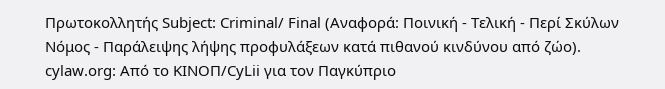Πρωτοκολλητής Subject: Criminal/ Final (Αναφορά: Ποινική - Τελική - Περί Σκύλων Νόμος - Παράλειψης λήψης προφυλάξεων κατά πιθανού κινδύνου από ζώο). cylaw.org: Από το ΚΙΝOΠ/CyLii για τον Παγκύπριο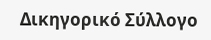Δικηγορικό Σύλλογο